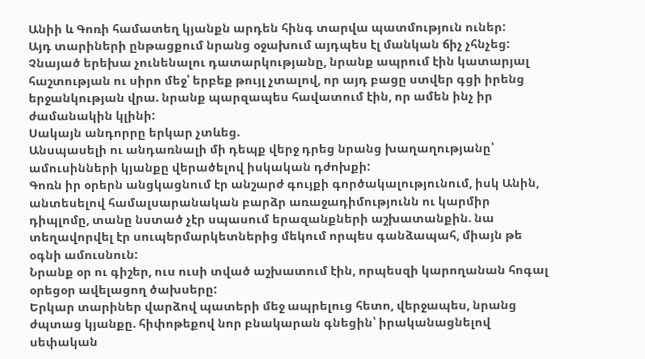Անիի և Գոռի համատեղ կյանքն արդեն հինգ տարվա պատմություն ուներ:
Այդ տարիների ընթացքում նրանց օջախում այդպես էլ մանկան ճիչ չհնչեց:
Չնայած երեխա չունենալու դատարկությանը, նրանք ապրում էին կատարյալ հաշտության ու սիրո մեջ՝ երբեք թույլ չտալով, որ այդ բացը ստվեր գցի իրենց երջանկության վրա. նրանք պարզապես հավատում էին, որ ամեն ինչ իր ժամանակին կլինի:
Սակայն անդորրը երկար չտևեց.
Անսպասելի ու անդառնալի մի դեպք վերջ դրեց նրանց խաղաղությանը՝ ամուսինների կյանքը վերածելով իսկական դժոխքի:
Գոռն իր օրերն անցկացնում էր անշարժ գույքի գործակալությունում, իսկ Անին, անտեսելով համալսարանական բարձր առաջադիմությունն ու կարմիր դիպլոմը, տանը նստած չէր սպասում երազանքների աշխատանքին. նա տեղավորվել էր սուպերմարկետներից մեկում որպես գանձապահ, միայն թե օգնի ամուսնուն:
Նրանք օր ու գիշեր, ուս ուսի տված աշխատում էին, որպեսզի կարողանան հոգալ օրեցօր ավելացող ծախսերը:
Երկար տարիներ վարձով պատերի մեջ ապրելուց հետո, վերջապես, նրանց ժպտաց կյանքը. հիփոթեքով նոր բնակարան գնեցին՝ իրականացնելով սեփական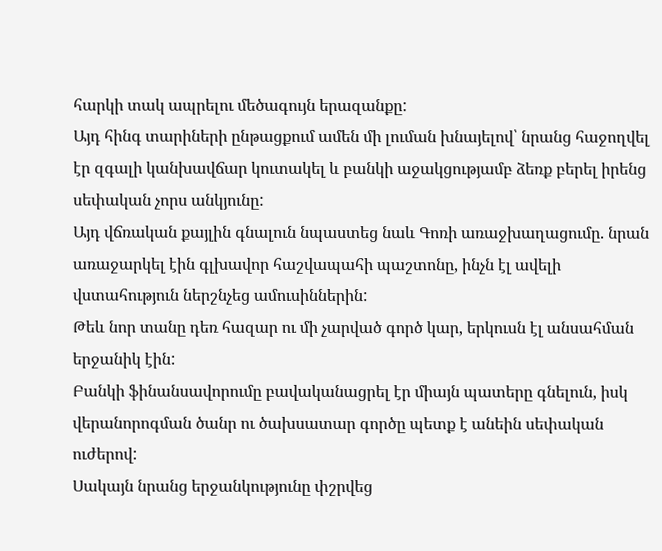հարկի տակ ապրելու մեծագույն երազանքը:
Այդ հինգ տարիների ընթացքում ամեն մի լուման խնայելով՝ նրանց հաջողվել էր զգալի կանխավճար կուտակել և բանկի աջակցությամբ ձեռք բերել իրենց սեփական չորս անկյունը:
Այդ վճռական քայլին գնալուն նպաստեց նաև Գոռի առաջխաղացումը. նրան առաջարկել էին գլխավոր հաշվապահի պաշտոնը, ինչն էլ ավելի վստահություն ներշնչեց ամուսիններին:
Թեև նոր տանը դեռ հազար ու մի չարված գործ կար, երկուսն էլ անսահման երջանիկ էին:
Բանկի ֆինանսավորումը բավականացրել էր միայն պատերը գնելուն, իսկ վերանորոգման ծանր ու ծախսատար գործը պետք է անեին սեփական ուժերով:
Սակայն նրանց երջանկությունը փշրվեց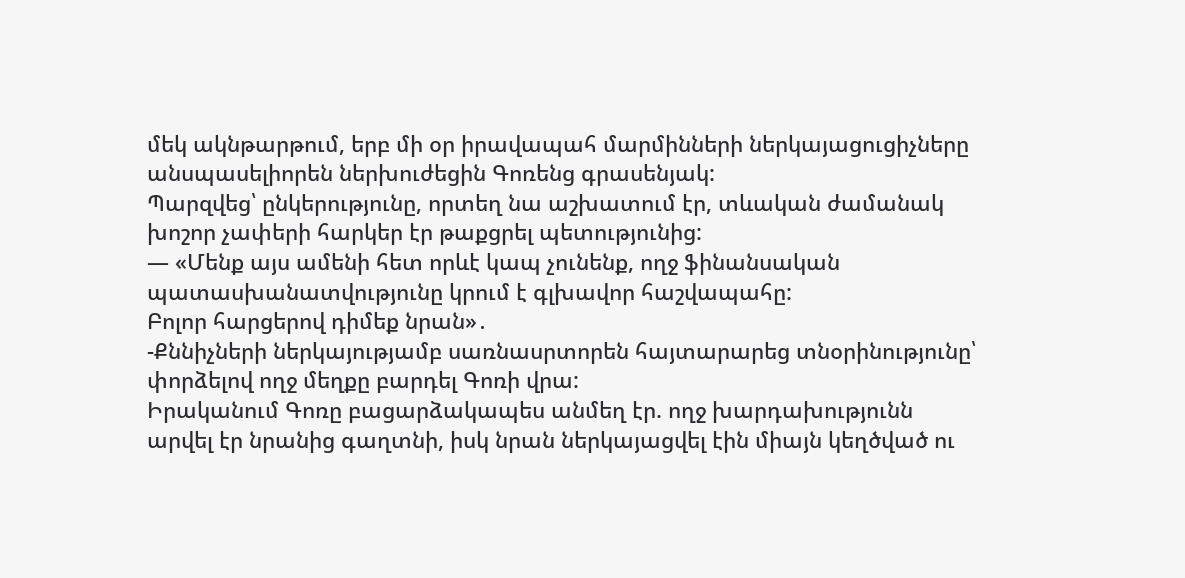մեկ ակնթարթում, երբ մի օր իրավապահ մարմինների ներկայացուցիչները անսպասելիորեն ներխուժեցին Գոռենց գրասենյակ:
Պարզվեց՝ ընկերությունը, որտեղ նա աշխատում էր, տևական ժամանակ խոշոր չափերի հարկեր էր թաքցրել պետությունից:
— «Մենք այս ամենի հետ որևէ կապ չունենք, ողջ ֆինանսական պատասխանատվությունը կրում է գլխավոր հաշվապահը:
Բոլոր հարցերով դիմեք նրան»․
-Քննիչների ներկայությամբ սառնասրտորեն հայտարարեց տնօրինությունը՝ փորձելով ողջ մեղքը բարդել Գոռի վրա:
Իրականում Գոռը բացարձակապես անմեղ էր. ողջ խարդախությունն արվել էր նրանից գաղտնի, իսկ նրան ներկայացվել էին միայն կեղծված ու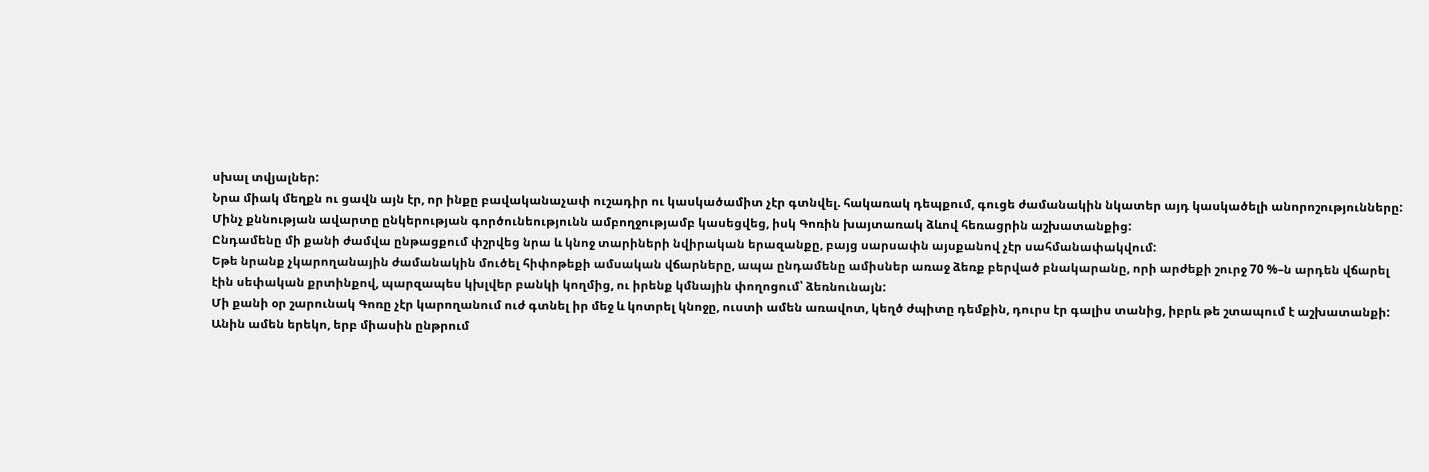սխալ տվյալներ:
Նրա միակ մեղքն ու ցավն այն էր, որ ինքը բավականաչափ ուշադիր ու կասկածամիտ չէր գտնվել. հակառակ դեպքում, գուցե ժամանակին նկատեր այդ կասկածելի անորոշությունները:
Մինչ քննության ավարտը ընկերության գործունեությունն ամբողջությամբ կասեցվեց, իսկ Գոռին խայտառակ ձևով հեռացրին աշխատանքից:
Ընդամենը մի քանի ժամվա ընթացքում փշրվեց նրա և կնոջ տարիների նվիրական երազանքը, բայց սարսափն այսքանով չէր սահմանափակվում:
Եթե նրանք չկարողանային ժամանակին մուծել հիփոթեքի ամսական վճարները, ապա ընդամենը ամիսներ առաջ ձեռք բերված բնակարանը, որի արժեքի շուրջ 70 %–ն արդեն վճարել էին սեփական քրտինքով, պարզապես կխլվեր բանկի կողմից, ու իրենք կմնային փողոցում՝ ձեռնունայն:
Մի քանի օր շարունակ Գոռը չէր կարողանում ուժ գտնել իր մեջ և կոտրել կնոջը, ուստի ամեն առավոտ, կեղծ ժպիտը դեմքին, դուրս էր գալիս տանից, իբրև թե շտապում է աշխատանքի:
Անին ամեն երեկո, երբ միասին ընթրում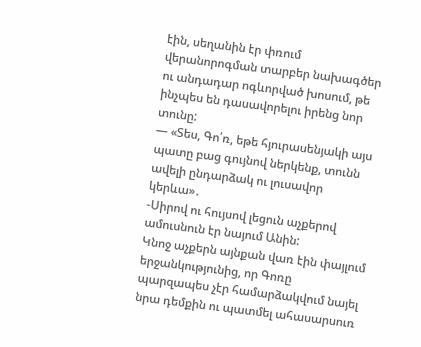էին, սեղանին էր փռում վերանորոգման տարբեր նախագծեր ու անդադար ոգևորված խոսում, թե ինչպես են դասավորելու իրենց նոր տունը:
— «Տես, Գո՛ռ, եթե հյուրասենյակի այս պատը բաց գույնով ներկենք, տունն ավելի ընդարձակ ու լուսավոր կերևա»․
-Սիրով ու հույսով լեցուն աչքերով ամուսնուն էր նայում Անին:
Կնոջ աչքերն այնքան վառ էին փայլում երջանկությունից, որ Գոռը պարզապես չէր համարձակվում նայել նրա դեմքին ու պատմել ահասարսուռ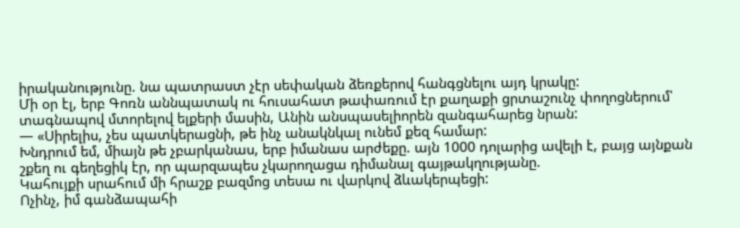իրականությունը. նա պատրաստ չէր սեփական ձեռքերով հանգցնելու այդ կրակը:
Մի օր էլ, երբ Գոռն աննպատակ ու հուսահատ թափառում էր քաղաքի ցրտաշունչ փողոցներում՝ տագնապով մտորելով ելքերի մասին, Անին անսպասելիորեն զանգահարեց նրան:
— «Սիրելիս, չես պատկերացնի, թե ինչ անակնկալ ունեմ քեզ համար:
Խնդրում եմ, միայն թե չբարկանաս, երբ իմանաս արժեքը. այն 1000 դոլարից ավելի է, բայց այնքան շքեղ ու գեղեցիկ էր, որ պարզապես չկարողացա դիմանալ գայթակղությանը.
Կահույքի սրահում մի հրաշք բազմոց տեսա ու վարկով ձևակերպեցի:
Ոչինչ, իմ գանձապահի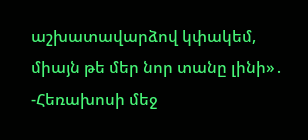աշխատավարձով կփակեմ, միայն թե մեր նոր տանը լինի»․
-Հեռախոսի մեջ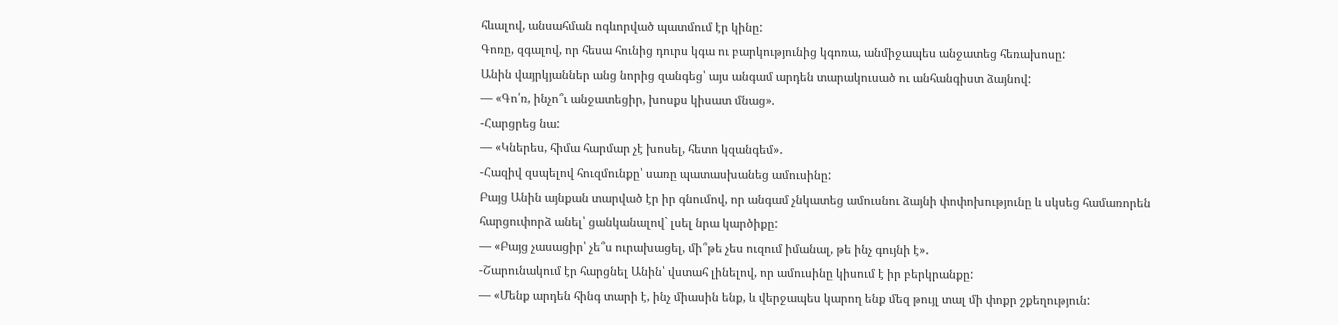հևալով, անսահման ոգևորված պատմում էր կինը:
Գոռը, զգալով, որ հեսա հունից դուրս կգա ու բարկությունից կգոռա, անմիջապես անջատեց հեռախոսը:
Անին վայրկյաններ անց նորից զանգեց՝ այս անգամ արդեն տարակուսած ու անհանգիստ ձայնով:
— «Գո՛ռ, ինչո՞ւ անջատեցիր, խոսքս կիսատ մնաց».
-Հարցրեց նա:
— «Կներես, հիմա հարմար չէ խոսել, հետո կզանգեմ»․
-Հազիվ զսպելով հուզմունքը՝ սառը պատասխանեց ամուսինը:
Բայց Անին այնքան տարված էր իր գնումով, որ անգամ չնկատեց ամուսնու ձայնի փոփոխությունը և սկսեց համառորեն հարցուփորձ անել՝ ցանկանալով` լսել նրա կարծիքը:
— «Բայց չասացիր՝ չե՞ս ուրախացել, մի՞թե չես ուզում իմանալ, թե ինչ գույնի է»․
-Շարունակում էր հարցնել Անին՝ վստահ լինելով, որ ամուսինը կիսում է իր բերկրանքը:
— «Մենք արդեն հինգ տարի է, ինչ միասին ենք, և վերջապես կարող ենք մեզ թույլ տալ մի փոքր շքեղություն: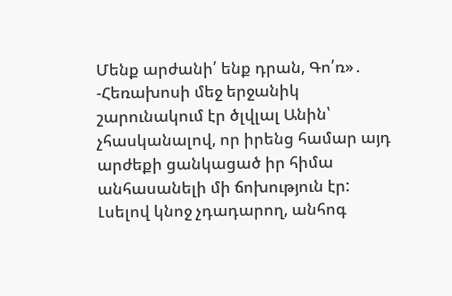Մենք արժանի՛ ենք դրան, Գո՛ռ»․
-Հեռախոսի մեջ երջանիկ շարունակում էր ծլվլալ Անին՝ չհասկանալով, որ իրենց համար այդ արժեքի ցանկացած իր հիմա անհասանելի մի ճոխություն էր:
Լսելով կնոջ չդադարող, անհոգ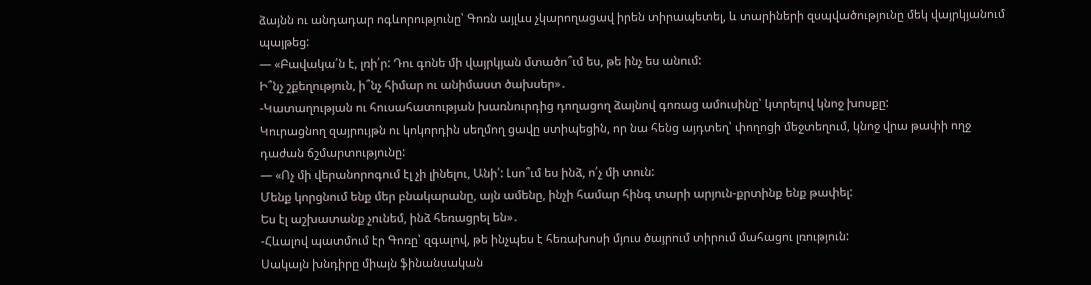ձայնն ու անդադար ոգևորությունը՝ Գոռն այլևս չկարողացավ իրեն տիրապետել, և տարիների զսպվածությունը մեկ վայրկյանում պայթեց:
— «Բավակա՛ն է, լռի՛ր: Դու գոնե մի վայրկյան մտածո՞ւմ ես, թե ինչ ես անում:
Ի՞նչ շքեղություն, ի՞նչ հիմար ու անիմաստ ծախսեր»․
-Կատաղության ու հուսահատության խառնուրդից դողացող ձայնով գոռաց ամուսինը՝ կտրելով կնոջ խոսքը:
Կուրացնող զայրույթն ու կոկորդին սեղմող ցավը ստիպեցին, որ նա հենց այդտեղ՝ փողոցի մեջտեղում, կնոջ վրա թափի ողջ դաժան ճշմարտությունը:
— «Ոչ մի վերանորոգում էլ չի լինելու, Անի՛: Լսո՞ւմ ես ինձ, ո՛չ մի տուն:
Մենք կորցնում ենք մեր բնակարանը, այն ամենը, ինչի համար հինգ տարի արյուն-քրտինք ենք թափել:
Ես էլ աշխատանք չունեմ, ինձ հեռացրել են»․
-Հևալով պատմում էր Գոռը՝ զգալով, թե ինչպես է հեռախոսի մյուս ծայրում տիրում մահացու լռություն:
Սակայն խնդիրը միայն ֆինանսական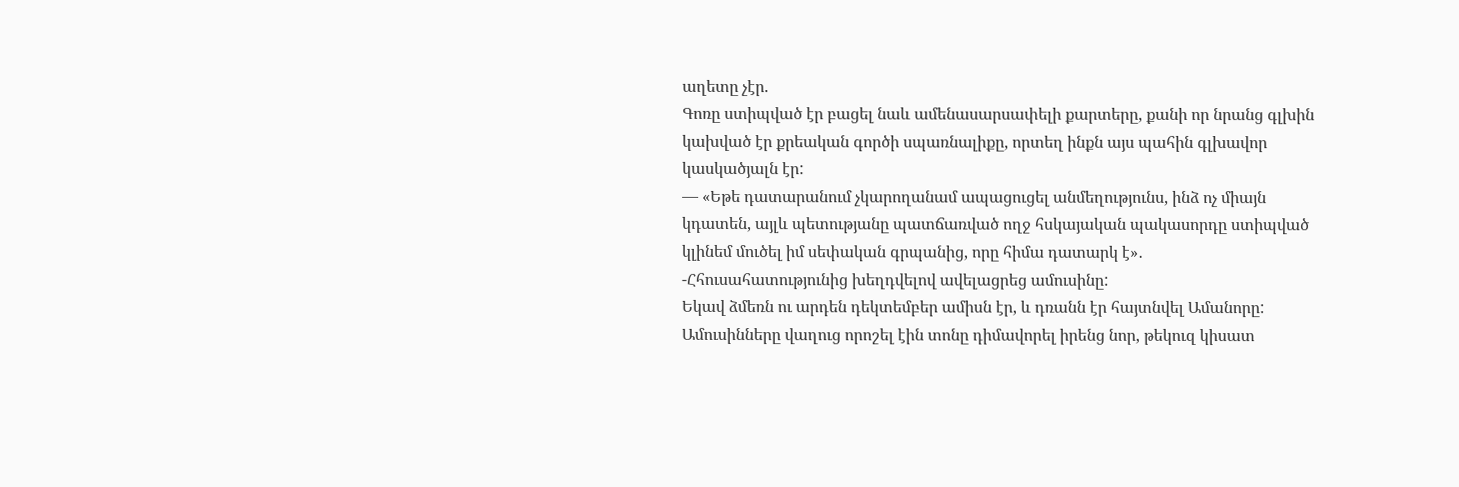աղետը չէր.
Գոռը ստիպված էր բացել նաև ամենասարսափելի քարտերը, քանի որ նրանց գլխին կախված էր քրեական գործի սպառնալիքը, որտեղ ինքն այս պահին գլխավոր կասկածյալն էր:
— «Եթե դատարանում չկարողանամ ապացուցել անմեղությունս, ինձ ոչ միայն կդատեն, այլև պետությանը պատճառված ողջ հսկայական պակասորդը ստիպված կլինեմ մուծել իմ սեփական գրպանից, որը հիմա դատարկ է»․
-Հհուսահատությունից խեղդվելով ավելացրեց ամուսինը:
Եկավ ձմեռն ու արդեն դեկտեմբեր ամիսն էր, և դռանն էր հայտնվել Ամանորը:
Ամուսինները վաղուց որոշել էին տոնը դիմավորել իրենց նոր, թեկուզ կիսատ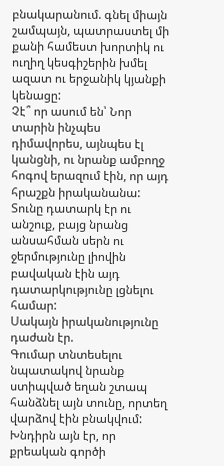բնակարանում. գնել միայն շամպայն, պատրաստել մի քանի համեստ խորտիկ ու ուղիղ կեսգիշերին խմել ազատ ու երջանիկ կյանքի կենացը:
Չէ՞ որ ասում են՝ Նոր տարին ինչպես դիմավորես, այնպես էլ կանցնի, ու նրանք ամբողջ հոգով երազում էին, որ այդ հրաշքն իրականանա:
Տունը դատարկ էր ու անշուք, բայց նրանց անսահման սերն ու ջերմությունը լիովին բավական էին այդ դատարկությունը լցնելու համար:
Սակայն իրականությունը դաժան էր.
Գումար տնտեսելու նպատակով նրանք ստիպված եղան շտապ հանձնել այն տունը, որտեղ վարձով էին բնակվում:
Խնդիրն այն էր, որ քրեական գործի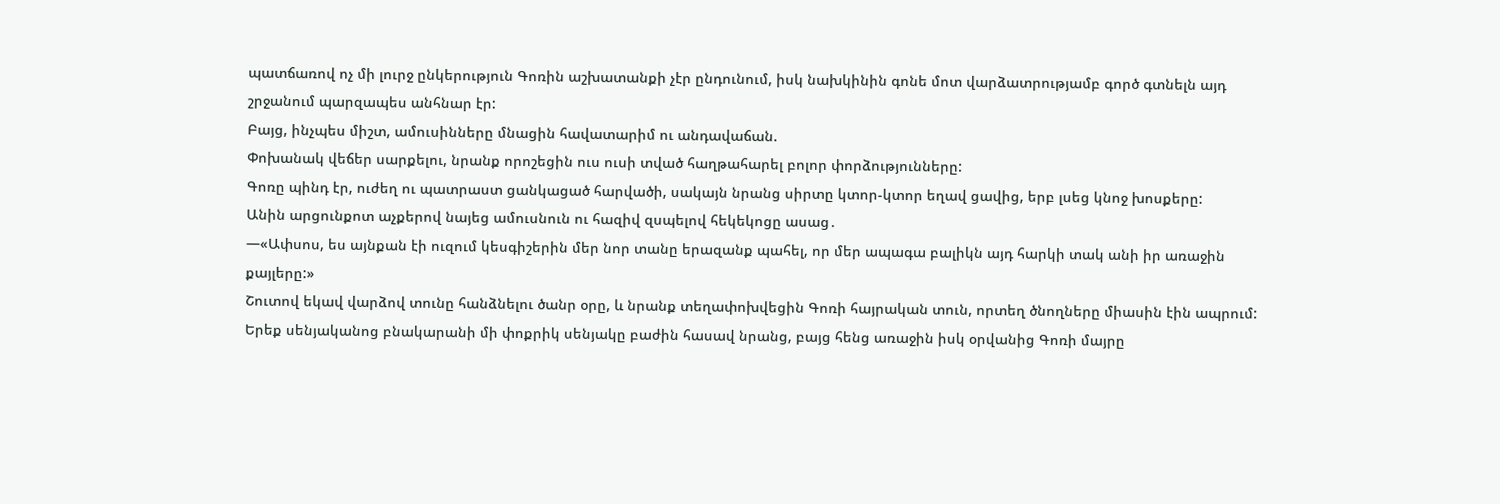պատճառով ոչ մի լուրջ ընկերություն Գոռին աշխատանքի չէր ընդունում, իսկ նախկինին գոնե մոտ վարձատրությամբ գործ գտնելն այդ շրջանում պարզապես անհնար էր:
Բայց, ինչպես միշտ, ամուսինները մնացին հավատարիմ ու անդավաճան.
Փոխանակ վեճեր սարքելու, նրանք որոշեցին ուս ուսի տված հաղթահարել բոլոր փորձությունները:
Գոռը պինդ էր, ուժեղ ու պատրաստ ցանկացած հարվածի, սակայն նրանց սիրտը կտոր-կտոր եղավ ցավից, երբ լսեց կնոջ խոսքերը:
Անին արցունքոտ աչքերով նայեց ամուսնուն ու հազիվ զսպելով հեկեկոցը ասաց․
—«Ափսոս, ես այնքան էի ուզում կեսգիշերին մեր նոր տանը երազանք պահել, որ մեր ապագա բալիկն այդ հարկի տակ անի իր առաջին քայլերը:»
Շուտով եկավ վարձով տունը հանձնելու ծանր օրը, և նրանք տեղափոխվեցին Գոռի հայրական տուն, որտեղ ծնողները միասին էին ապրում:
Երեք սենյականոց բնակարանի մի փոքրիկ սենյակը բաժին հասավ նրանց, բայց հենց առաջին իսկ օրվանից Գոռի մայրը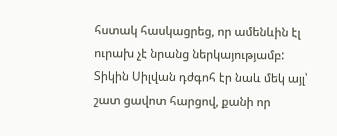հստակ հասկացրեց, որ ամենևին էլ ուրախ չէ նրանց ներկայությամբ:
Տիկին Սիլվան դժգոհ էր նաև մեկ այլ՝ շատ ցավոտ հարցով, քանի որ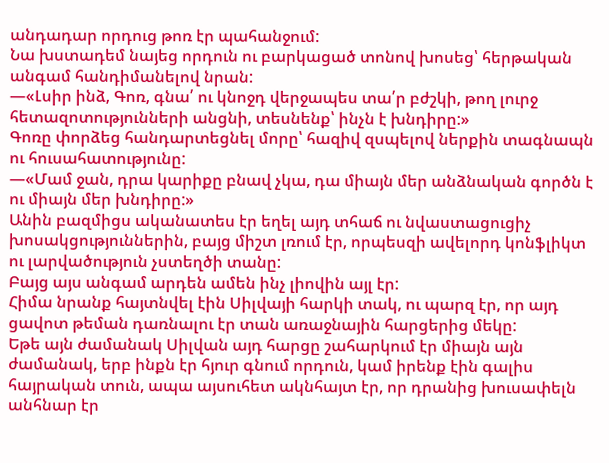անդադար որդուց թոռ էր պահանջում:
Նա խստադեմ նայեց որդուն ու բարկացած տոնով խոսեց՝ հերթական անգամ հանդիմանելով նրան:
—«Լսիր ինձ, Գոռ, գնա՛ ու կնոջդ վերջապես տա՛ր բժշկի, թող լուրջ հետազոտությունների անցնի, տեսնենք՝ ինչն է խնդիրը:»
Գոռը փորձեց հանդարտեցնել մորը՝ հազիվ զսպելով ներքին տագնապն ու հուսահատությունը:
—«Մամ ջան, դրա կարիքը բնավ չկա, դա միայն մեր անձնական գործն է ու միայն մեր խնդիրը:»
Անին բազմիցս ականատես էր եղել այդ տհաճ ու նվաստացուցիչ խոսակցություններին, բայց միշտ լռում էր, որպեսզի ավելորդ կոնֆլիկտ ու լարվածություն չստեղծի տանը:
Բայց այս անգամ արդեն ամեն ինչ լիովին այլ էր:
Հիմա նրանք հայտնվել էին Սիլվայի հարկի տակ, ու պարզ էր, որ այդ ցավոտ թեման դառնալու էր տան առաջնային հարցերից մեկը:
Եթե այն ժամանակ Սիլվան այդ հարցը շահարկում էր միայն այն ժամանակ, երբ ինքն էր հյուր գնում որդուն, կամ իրենք էին գալիս հայրական տուն, ապա այսուհետ ակնհայտ էր, որ դրանից խուսափելն անհնար էր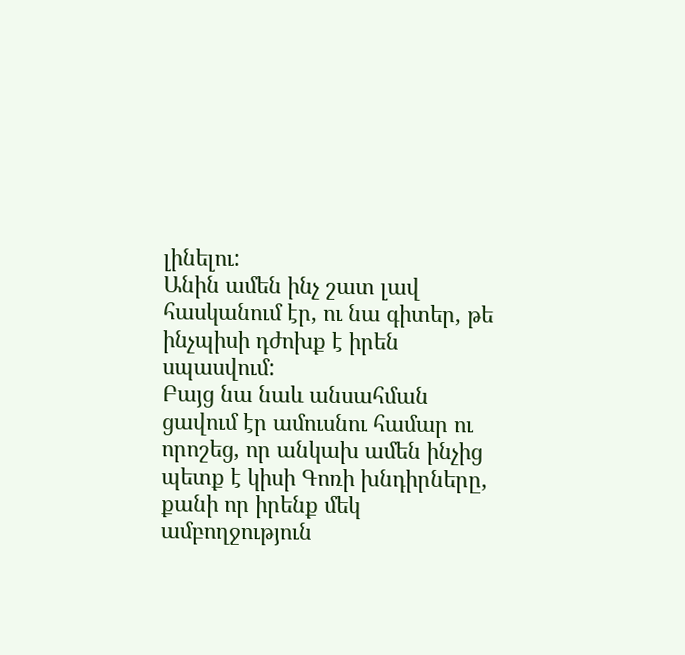լինելու:
Անին ամեն ինչ շատ լավ հասկանում էր, ու նա գիտեր, թե ինչպիսի դժոխք է իրեն սպասվում:
Բայց նա նաև անսահման ցավում էր ամուսնու համար ու որոշեց, որ անկախ ամեն ինչից պետք է կիսի Գոռի խնդիրները, քանի որ իրենք մեկ ամբողջություն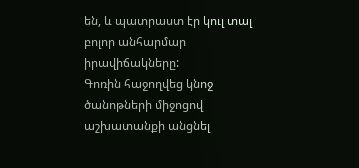են, և պատրաստ էր կուլ տալ բոլոր անհարմար իրավիճակները:
Գոռին հաջողվեց կնոջ ծանոթների միջոցով աշխատանքի անցնել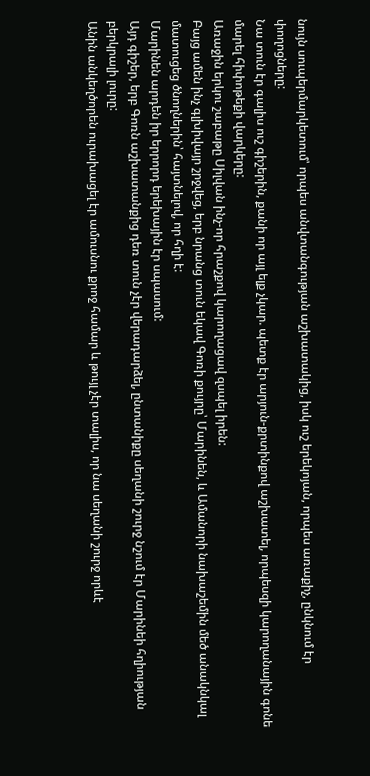նույն սուպերմարկետում՝ որպես անվտանգության աշխատակից, իսկ ուշ երեկոյան, որպես առաքիչ, ընկնում էր փողոցները:
Նա տուն էր գալիս ուշ գիշերին, քանի որ այլ ելք չկար. պետք էր արյուն-քրտինքով աշխատել, որպեսզի կարողանային գոնե մարել հիփոթեքի վարկերը:
Առաջին երկու շաբաթը Սիլվան ինչ-որ հրաշքով կարողացավ զսպել իրեն:
Բայց ամեն ինչ գլխիվայր շրջվեց, երբ նրանց տուն եկավ Գոռի քույրը՝ Մարինեն, և Ամանորի նախաշեմին մեծ անակնկալ մատուցեց ծնողներին՝ հայտնելով, որ հղի է:
Մարինեն արդեն իր երրորդ երեխային էր սպասում:
Այդ գիշեր, երբ Գոռն աշխատանքից դեռ տուն չէր վերադարձել, ընտանիքը սեղանի շուրջ նշում էր Մարինեի հղիության բերկրալի լուրը:
Անին անկեղծորեն ուրախացել էր ամուսնու քրոջ համար և թույլ չէր տալիս, որ նա սեղանի շուրջ որևէ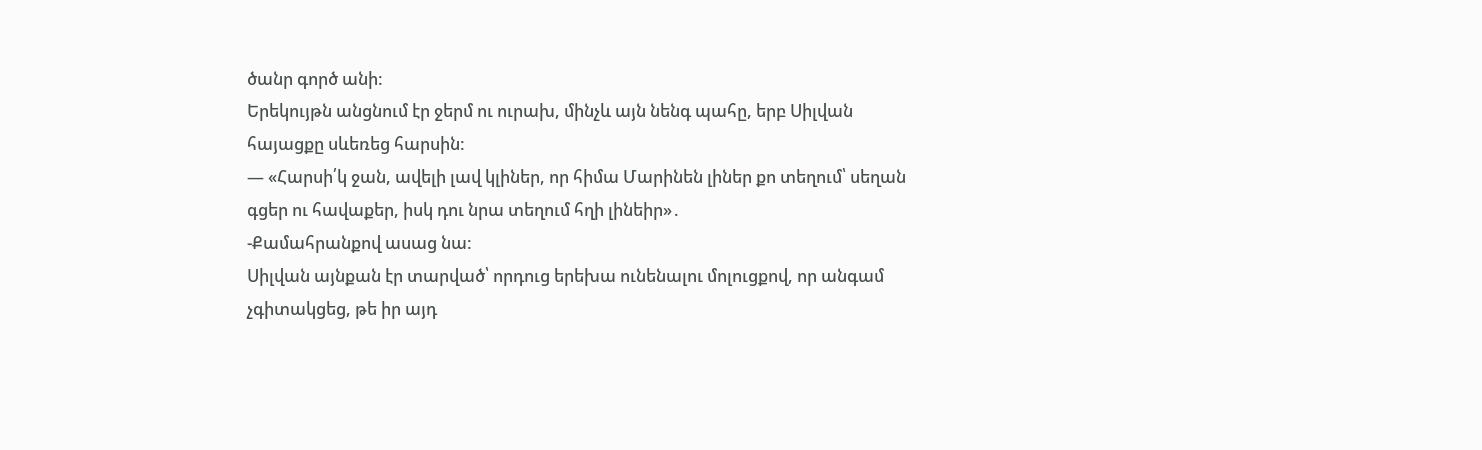ծանր գործ անի:
Երեկույթն անցնում էր ջերմ ու ուրախ, մինչև այն նենգ պահը, երբ Սիլվան հայացքը սևեռեց հարսին:
— «Հարսի՛կ ջան, ավելի լավ կլիներ, որ հիմա Մարինեն լիներ քո տեղում՝ սեղան գցեր ու հավաքեր, իսկ դու նրա տեղում հղի լինեիր»․
-Քամահրանքով ասաց նա:
Սիլվան այնքան էր տարված՝ որդուց երեխա ունենալու մոլուցքով, որ անգամ չգիտակցեց, թե իր այդ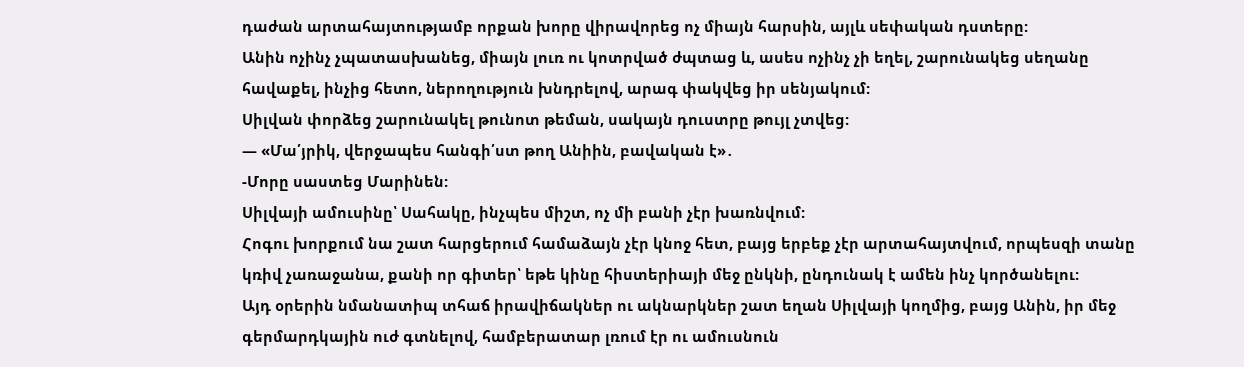դաժան արտահայտությամբ որքան խորը վիրավորեց ոչ միայն հարսին, այլև սեփական դստերը:
Անին ոչինչ չպատասխանեց, միայն լուռ ու կոտրված ժպտաց և, ասես ոչինչ չի եղել, շարունակեց սեղանը հավաքել, ինչից հետո, ներողություն խնդրելով, արագ փակվեց իր սենյակում:
Սիլվան փորձեց շարունակել թունոտ թեման, սակայն դուստրը թույլ չտվեց:
— «Մա՛յրիկ, վերջապես հանգի՛ստ թող Անիին, բավական է»․
-Մորը սաստեց Մարինեն:
Սիլվայի ամուսինը՝ Սահակը, ինչպես միշտ, ոչ մի բանի չէր խառնվում:
Հոգու խորքում նա շատ հարցերում համաձայն չէր կնոջ հետ, բայց երբեք չէր արտահայտվում, որպեսզի տանը կռիվ չառաջանա, քանի որ գիտեր՝ եթե կինը հիստերիայի մեջ ընկնի, ընդունակ է ամեն ինչ կործանելու:
Այդ օրերին նմանատիպ տհաճ իրավիճակներ ու ակնարկներ շատ եղան Սիլվայի կողմից, բայց Անին, իր մեջ գերմարդկային ուժ գտնելով, համբերատար լռում էր ու ամուսնուն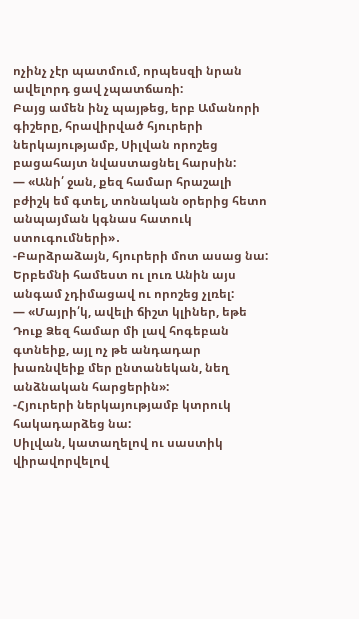ոչինչ չէր պատմում, որպեսզի նրան ավելորդ ցավ չպատճառի:
Բայց ամեն ինչ պայթեց, երբ Ամանորի գիշերը, հրավիրված հյուրերի ներկայությամբ, Սիլվան որոշեց բացահայտ նվաստացնել հարսին:
— «Անի՛ ջան, քեզ համար հրաշալի բժիշկ եմ գտել, տոնական օրերից հետո անպայման կգնաս հատուկ ստուգումների»․
-Բարձրաձայն, հյուրերի մոտ ասաց նա:
Երբեմնի համեստ ու լուռ Անին այս անգամ չդիմացավ ու որոշեց չլռել:
— «Մայրի՛կ, ավելի ճիշտ կլիներ, եթե Դուք Ձեզ համար մի լավ հոգեբան գտնեիք, այլ ոչ թե անդադար խառնվեիք մեր ընտանեկան, նեղ անձնական հարցերին»:
-Հյուրերի ներկայությամբ կտրուկ հակադարձեց նա:
Սիլվան, կատաղելով ու սաստիկ վիրավորվելով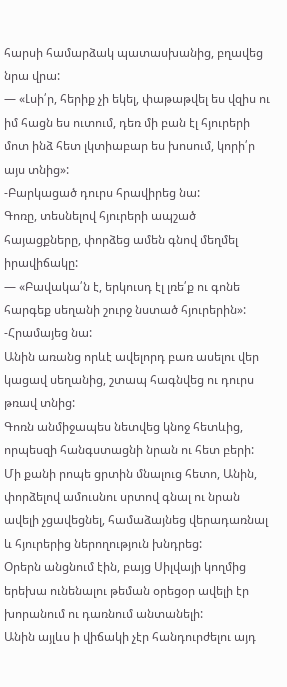հարսի համարձակ պատասխանից, բղավեց նրա վրա:
— «Լսի՛ր, հերիք չի եկել, փաթաթվել ես վզիս ու իմ հացն ես ուտում, դեռ մի բան էլ հյուրերի մոտ ինձ հետ լկտիաբար ես խոսում, կորի՛ր այս տնից»:
-Բարկացած դուրս հրավիրեց նա:
Գոռը, տեսնելով հյուրերի ապշած հայացքները, փորձեց ամեն գնով մեղմել իրավիճակը:
— «Բավակա՛ն է, երկուսդ էլ լռե՛ք ու գոնե հարգեք սեղանի շուրջ նստած հյուրերին»:
-Հրամայեց նա:
Անին առանց որևէ ավելորդ բառ ասելու վեր կացավ սեղանից, շտապ հագնվեց ու դուրս թռավ տնից:
Գոռն անմիջապես նետվեց կնոջ հետևից, որպեսզի հանգստացնի նրան ու հետ բերի:
Մի քանի րոպե ցրտին մնալուց հետո, Անին, փորձելով ամուսնու սրտով գնալ ու նրան ավելի չցավեցնել, համաձայնեց վերադառնալ և հյուրերից ներողություն խնդրեց:
Օրերն անցնում էին, բայց Սիլվայի կողմից երեխա ունենալու թեման օրեցօր ավելի էր խորանում ու դառնում անտանելի:
Անին այլևս ի վիճակի չէր հանդուրժելու այդ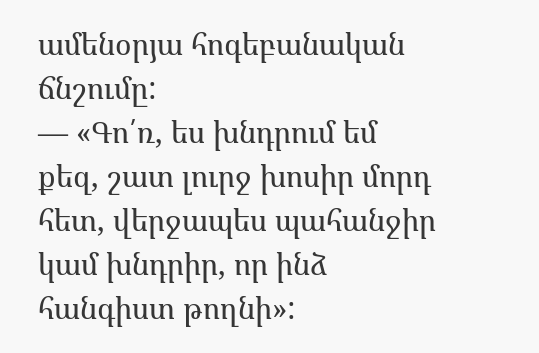ամենօրյա հոգեբանական ճնշումը:
— «Գո՛ռ, ես խնդրում եմ քեզ, շատ լուրջ խոսիր մորդ հետ, վերջապես պահանջիր կամ խնդրիր, որ ինձ հանգիստ թողնի»: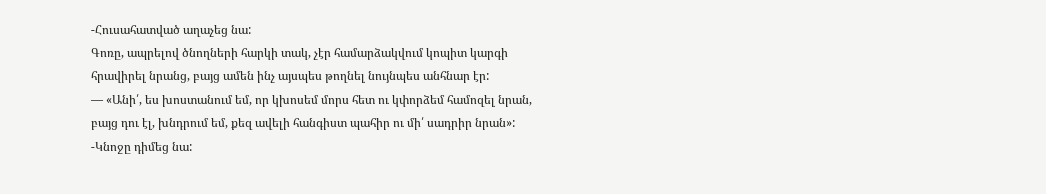-Հուսահատված աղաչեց նա:
Գոռը, ապրելով ծնողների հարկի տակ, չէր համարձակվում կոպիտ կարգի հրավիրել նրանց, բայց ամեն ինչ այսպես թողնել նույնպես անհնար էր:
— «Անի՛, ես խոստանում եմ, որ կխոսեմ մորս հետ ու կփորձեմ համոզել նրան, բայց դու էլ, խնդրում եմ, քեզ ավելի հանգիստ պահիր ու մի՛ սադրիր նրան»:
-Կնոջը դիմեց նա: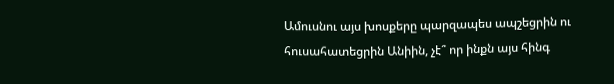Ամուսնու այս խոսքերը պարզապես ապշեցրին ու հուսահատեցրին Անիին, չէ՞ որ ինքն այս հինգ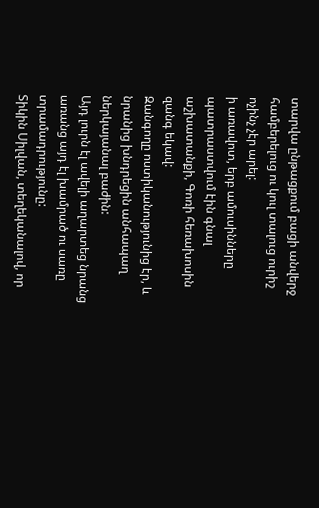տարվա ընթացքում բացի անվերջ համբերելուց ու կուլ տալուց ուրիշ ոչինչ չէր արել:
ի առավոտ, երբ ամուսինները պատրաստվում էին գնալ աշխատանքի, Գոռի հեռախոսին զանգ եկավ:
Զանգողը ոստիկանությունից էր, և նրանից խնդրեցին անհապաղ ներկայանալ բաժին:
Այդ լուրն էլ ավելի աղարտեց նրանց առանց այդ էլ խամրած ու սառը տրամադրությունը:
Տիկին Սիլվան, տեղեկանալով, որ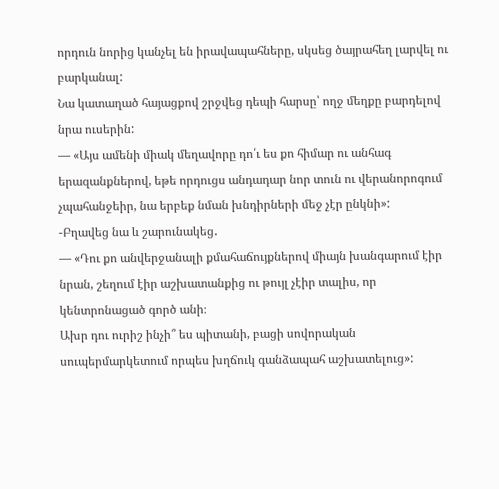որդուն նորից կանչել են իրավապահները, սկսեց ծայրահեղ լարվել ու բարկանալ:
Նա կատաղած հայացքով շրջվեց դեպի հարսը՝ ողջ մեղքը բարդելով նրա ուսերին:
— «Այս ամենի միակ մեղավորը դո՛ւ ես քո հիմար ու անհագ երազանքներով, եթե որդուցս անդադար նոր տուն ու վերանորոգում չպահանջեիր, նա երբեք նման խնդիրների մեջ չէր ընկնի»:
-Բղավեց նա և շարունակեց․
— «Դու քո անվերջանալի քմահաճույքներով միայն խանգարում էիր նրան, շեղում էիր աշխատանքից ու թույլ չէիր տալիս, որ կենտրոնացած գործ անի։
Ախր դու ուրիշ ինչի՞ ես պիտանի, բացի սովորական սուպերմարկետում որպես խղճուկ գանձապահ աշխատելուց»: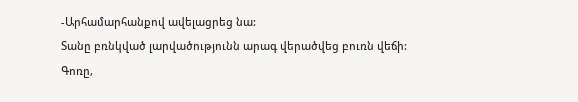-Արհամարհանքով ավելացրեց նա:
Տանը բռնկված լարվածությունն արագ վերածվեց բուռն վեճի:
Գոռը,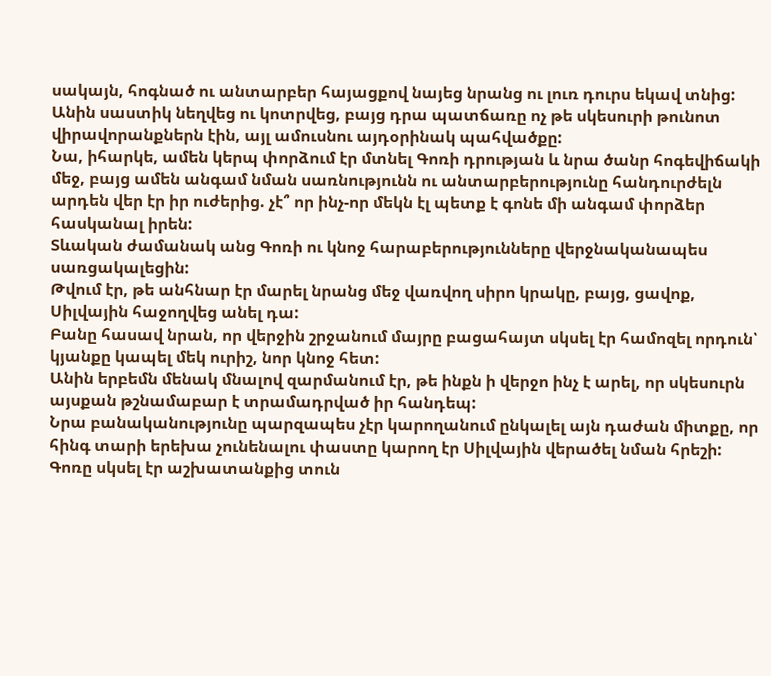սակայն, հոգնած ու անտարբեր հայացքով նայեց նրանց ու լուռ դուրս եկավ տնից:
Անին սաստիկ նեղվեց ու կոտրվեց, բայց դրա պատճառը ոչ թե սկեսուրի թունոտ վիրավորանքներն էին, այլ ամուսնու այդօրինակ պահվածքը:
Նա, իհարկե, ամեն կերպ փորձում էր մտնել Գոռի դրության և նրա ծանր հոգեվիճակի մեջ, բայց ամեն անգամ նման սառնությունն ու անտարբերությունը հանդուրժելն արդեն վեր էր իր ուժերից. չէ՞ որ ինչ-որ մեկն էլ պետք է գոնե մի անգամ փորձեր հասկանալ իրեն:
Տևական ժամանակ անց Գոռի ու կնոջ հարաբերությունները վերջնականապես սառցակալեցին:
Թվում էր, թե անհնար էր մարել նրանց մեջ վառվող սիրո կրակը, բայց, ցավոք, Սիլվային հաջողվեց անել դա:
Բանը հասավ նրան, որ վերջին շրջանում մայրը բացահայտ սկսել էր համոզել որդուն՝ կյանքը կապել մեկ ուրիշ, նոր կնոջ հետ:
Անին երբեմն մենակ մնալով զարմանում էր, թե ինքն ի վերջո ինչ է արել, որ սկեսուրն այսքան թշնամաբար է տրամադրված իր հանդեպ:
Նրա բանականությունը պարզապես չէր կարողանում ընկալել այն դաժան միտքը, որ հինգ տարի երեխա չունենալու փաստը կարող էր Սիլվային վերածել նման հրեշի:
Գոռը սկսել էր աշխատանքից տուն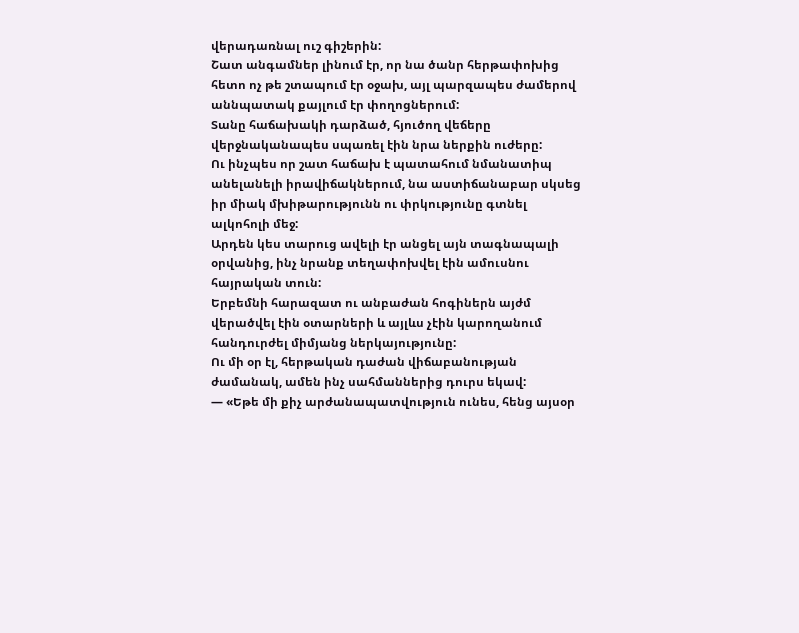վերադառնալ ուշ գիշերին:
Շատ անգամներ լինում էր, որ նա ծանր հերթափոխից հետո ոչ թե շտապում էր օջախ, այլ պարզապես ժամերով աննպատակ քայլում էր փողոցներում:
Տանը հաճախակի դարձած, հյուծող վեճերը վերջնականապես սպառել էին նրա ներքին ուժերը:
Ու ինչպես որ շատ հաճախ է պատահում նմանատիպ անելանելի իրավիճակներում, նա աստիճանաբար սկսեց իր միակ մխիթարությունն ու փրկությունը գտնել ալկոհոլի մեջ:
Արդեն կես տարուց ավելի էր անցել այն տագնապալի օրվանից, ինչ նրանք տեղափոխվել էին ամուսնու հայրական տուն:
Երբեմնի հարազատ ու անբաժան հոգիներն այժմ վերածվել էին օտարների և այլևս չէին կարողանում հանդուրժել միմյանց ներկայությունը:
Ու մի օր էլ, հերթական դաժան վիճաբանության ժամանակ, ամեն ինչ սահմաններից դուրս եկավ:
— «Եթե մի քիչ արժանապատվություն ունես, հենց այսօր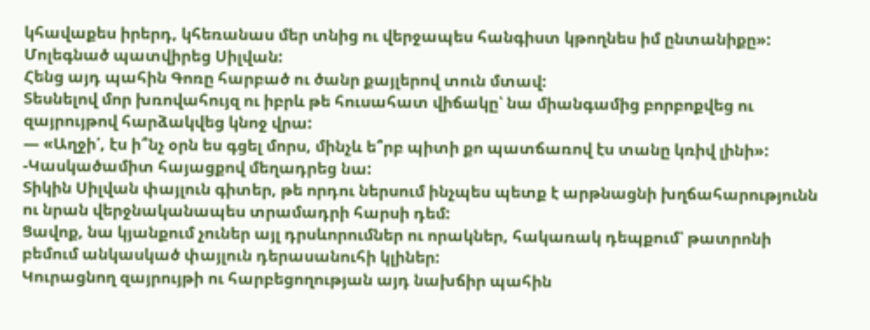կհավաքես իրերդ, կհեռանաս մեր տնից ու վերջապես հանգիստ կթողնես իմ ընտանիքը»:
Մոլեգնած պատվիրեց Սիլվան:
Հենց այդ պահին Գոռը հարբած ու ծանր քայլերով տուն մտավ:
Տեսնելով մոր խռովահույզ ու իբրև թե հուսահատ վիճակը՝ նա միանգամից բորբոքվեց ու զայրույթով հարձակվեց կնոջ վրա:
— «Աղջի՛, էս ի՞նչ օրն ես գցել մորս, մինչև ե՞րբ պիտի քո պատճառով էս տանը կռիվ լինի»:
-Կասկածամիտ հայացքով մեղադրեց նա:
Տիկին Սիլվան փայլուն գիտեր, թե որդու ներսում ինչպես պետք է արթնացնի խղճահարությունն ու նրան վերջնականապես տրամադրի հարսի դեմ:
Ցավոք, նա կյանքում չուներ այլ դրսևորումներ ու որակներ, հակառակ դեպքում՝ թատրոնի բեմում անկասկած փայլուն դերասանուհի կլիներ:
Կուրացնող զայրույթի ու հարբեցողության այդ նախճիր պահին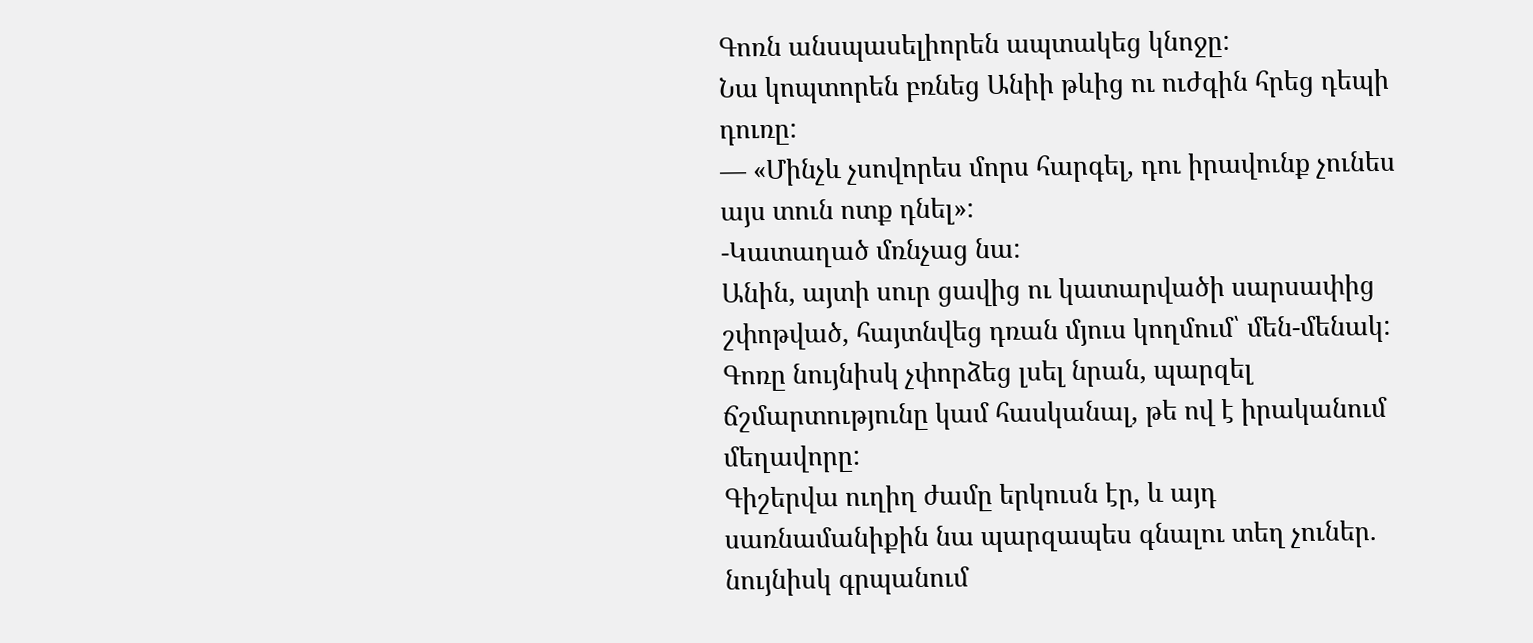Գոռն անսպասելիորեն ապտակեց կնոջը:
Նա կոպտորեն բռնեց Անիի թևից ու ուժգին հրեց դեպի դուռը:
— «Մինչև չսովորես մորս հարգել, դու իրավունք չունես այս տուն ոտք դնել»:
-Կատաղած մռնչաց նա:
Անին, այտի սուր ցավից ու կատարվածի սարսափից շփոթված, հայտնվեց դռան մյուս կողմում՝ մեն-մենակ:
Գոռը նույնիսկ չփորձեց լսել նրան, պարզել ճշմարտությունը կամ հասկանալ, թե ով է իրականում մեղավորը:
Գիշերվա ուղիղ ժամը երկուսն էր, և այդ սառնամանիքին նա պարզապես գնալու տեղ չուներ. նույնիսկ գրպանում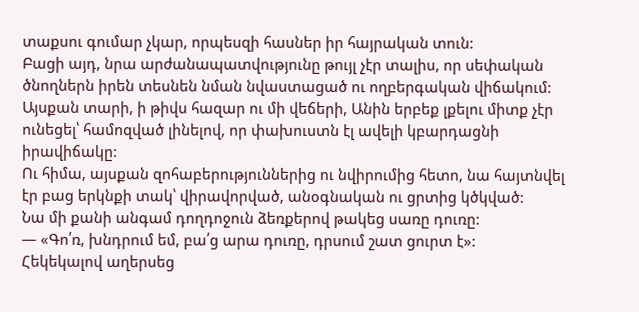տաքսու գումար չկար, որպեսզի հասներ իր հայրական տուն:
Բացի այդ, նրա արժանապատվությունը թույլ չէր տալիս, որ սեփական ծնողներն իրեն տեսնեն նման նվաստացած ու ողբերգական վիճակում:
Այսքան տարի, ի թիվս հազար ու մի վեճերի, Անին երբեք լքելու միտք չէր ունեցել՝ համոզված լինելով, որ փախուստն էլ ավելի կբարդացնի իրավիճակը:
Ու հիմա, այսքան զոհաբերություններից ու նվիրումից հետո, նա հայտնվել էր բաց երկնքի տակ՝ վիրավորված, անօգնական ու ցրտից կծկված:
Նա մի քանի անգամ դողդոջուն ձեռքերով թակեց սառը դուռը:
— «Գո՛ռ, խնդրում եմ, բա՛ց արա դուռը, դրսում շատ ցուրտ է»:
Հեկեկալով աղերսեց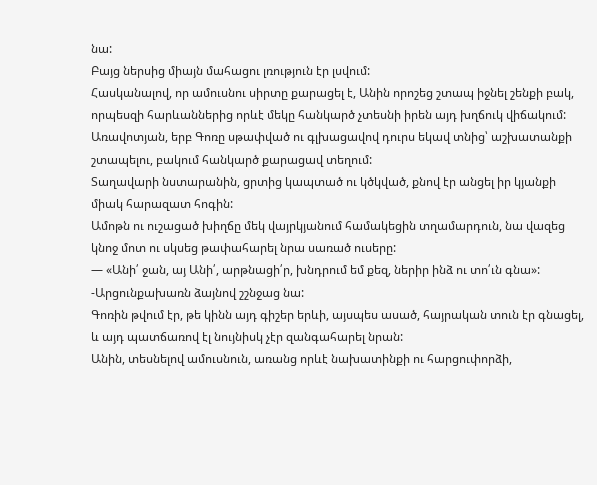նա:
Բայց ներսից միայն մահացու լռություն էր լսվում:
Հասկանալով, որ ամուսնու սիրտը քարացել է, Անին որոշեց շտապ իջնել շենքի բակ, որպեսզի հարևաններից որևէ մեկը հանկարծ չտեսնի իրեն այդ խղճուկ վիճակում:
Առավոտյան, երբ Գոռը սթափված ու գլխացավով դուրս եկավ տնից՝ աշխատանքի շտապելու, բակում հանկարծ քարացավ տեղում:
Տաղավարի նստարանին, ցրտից կապտած ու կծկված, քնով էր անցել իր կյանքի միակ հարազատ հոգին:
Ամոթն ու ուշացած խիղճը մեկ վայրկյանում համակեցին տղամարդուն, նա վազեց կնոջ մոտ ու սկսեց թափահարել նրա սառած ուսերը:
— «Անի՛ ջան, այ Անի՛, արթնացի՛ր, խնդրում եմ քեզ, ներիր ինձ ու տո՛ւն գնա»:
-Արցունքախառն ձայնով շշնջաց նա:
Գոռին թվում էր, թե կինն այդ գիշեր երևի, այսպես ասած, հայրական տուն էր գնացել, և այդ պատճառով էլ նույնիսկ չէր զանգահարել նրան:
Անին, տեսնելով ամուսնուն, առանց որևէ նախատինքի ու հարցուփորձի,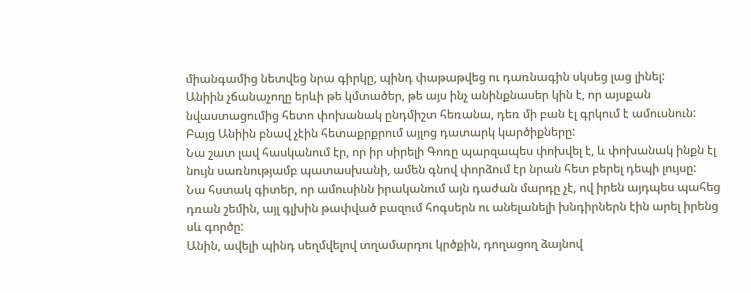միանգամից նետվեց նրա գիրկը, պինդ փաթաթվեց ու դառնագին սկսեց լաց լինել:
Անիին չճանաչողը երևի թե կմտածեր, թե այս ինչ անինքնասեր կին է, որ այսքան նվաստացումից հետո փոխանակ ընդմիշտ հեռանա, դեռ մի բան էլ գրկում է ամուսնուն:
Բայց Անիին բնավ չէին հետաքրքրում այլոց դատարկ կարծիքները:
Նա շատ լավ հասկանում էր, որ իր սիրելի Գոռը պարզապես փոխվել է, և փոխանակ ինքն էլ նույն սառնությամբ պատասխանի, ամեն գնով փորձում էր նրան հետ բերել դեպի լույսը:
Նա հստակ գիտեր, որ ամուսինն իրականում այն դաժան մարդը չէ, ով իրեն այդպես պահեց դռան շեմին, այլ գլխին թափված բազում հոգսերն ու անելանելի խնդիրներն էին արել իրենց սև գործը:
Անին, ավելի պինդ սեղմվելով տղամարդու կրծքին, դողացող ձայնով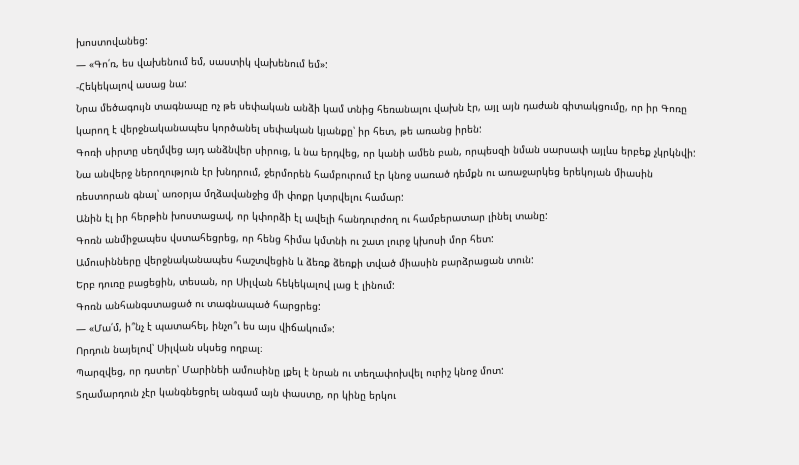խոստովանեց:
— «Գո՛ռ, ես վախենում եմ, սաստիկ վախենում եմ»:
-Հեկեկալով ասաց նա:
Նրա մեծագույն տագնապը ոչ թե սեփական անձի կամ տնից հեռանալու վախն էր, այլ այն դաժան գիտակցումը, որ իր Գոռը կարող է վերջնականապես կործանել սեփական կյանքը՝ իր հետ, թե առանց իրեն:
Գոռի սիրտը սեղմվեց այդ անձնվեր սիրուց, և նա երդվեց, որ կանի ամեն բան, որպեսզի նման սարսափ այլևս երբեք չկրկնվի:
Նա անվերջ ներողություն էր խնդրում, ջերմորեն համբուրում էր կնոջ սառած դեմքն ու առաջարկեց երեկոյան միասին ռեստորան գնալ՝ առօրյա մղձավանջից մի փոքր կտրվելու համար:
Անին էլ իր հերթին խոստացավ, որ կփորձի էլ ավելի հանդուրժող ու համբերատար լինել տանը:
Գոռն անմիջապես վստահեցրեց, որ հենց հիմա կմտնի ու շատ լուրջ կխոսի մոր հետ:
Ամուսինները վերջնականապես հաշտվեցին և ձեռք ձեռքի տված միասին բարձրացան տուն:
Երբ դուռը բացեցին, տեսան, որ Սիլվան հեկեկալով լաց է լինում:
Գոռն անհանգստացած ու տագնապած հարցրեց:
— «Մա՛մ, ի՞նչ է պատահել, ինչո՞ւ ես այս վիճակում»:
Որդուն նայելով՝ Սիլվան սկսեց ողբալ։
Պարզվեց, որ դստեր՝ Մարինեի ամուսինը լքել է նրան ու տեղափոխվել ուրիշ կնոջ մոտ:
Տղամարդուն չէր կանգնեցրել անգամ այն փաստը, որ կինը երկու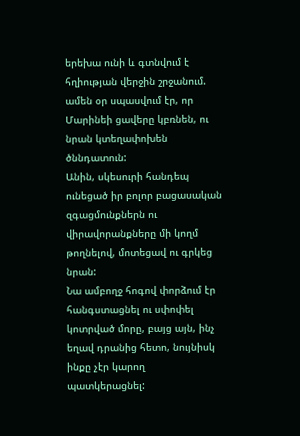երեխա ունի և գտնվում է հղիության վերջին շրջանում. ամեն օր սպասվում էր, որ Մարինեի ցավերը կբռնեն, ու նրան կտեղափոխեն ծննդատուն:
Անին, սկեսուրի հանդեպ ունեցած իր բոլոր բացասական զգացմունքներն ու վիրավորանքները մի կողմ թողնելով, մոտեցավ ու գրկեց նրան:
Նա ամբողջ հոգով փորձում էր հանգստացնել ու սփոփել կոտրված մորը, բայց այն, ինչ եղավ դրանից հետո, նույնիսկ ինքը չէր կարող պատկերացնել: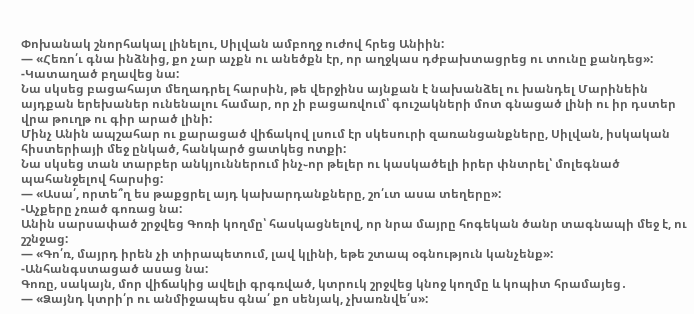Փոխանակ շնորհակալ լինելու, Սիլվան ամբողջ ուժով հրեց Անիին:
— «Հեռո՛ւ գնա ինձնից, քո չար աչքն ու անեծքն էր, որ աղջկաս դժբախտացրեց ու տունը քանդեց»:
-Կատաղած բղավեց նա:
Նա սկսեց բացահայտ մեղադրել հարսին, թե վերջինս այնքան է նախանձել ու խանդել Մարինեին այդքան երեխաներ ունենալու համար, որ չի բացառվում՝ գուշակների մոտ գնացած լինի ու իր դստեր վրա թուղթ ու գիր արած լինի:
Մինչ Անին ապշահար ու քարացած վիճակով լսում էր սկեսուրի զառանցանքները, Սիլվան, իսկական հիստերիայի մեջ ընկած, հանկարծ ցատկեց ոտքի:
Նա սկսեց տան տարբեր անկյուններում ինչ֊որ թելեր ու կասկածելի իրեր փնտրել՝ մոլեգնած պահանջելով հարսից:
— «Ասա՛, որտե՞ղ ես թաքցրել այդ կախարդանքները, շո՛ւտ ասա տեղերը»:
-Աչքերը չռած գոռաց նա:
Անին սարսափած շրջվեց Գոռի կողմը՝ հասկացնելով, որ նրա մայրը հոգեկան ծանր տագնապի մեջ է, ու շշնջաց:
— «Գո՛ռ, մայրդ իրեն չի տիրապետում, լավ կլինի, եթե շտապ օգնություն կանչենք»:
-Անհանգստացած ասաց նա:
Գոռը, սակայն, մոր վիճակից ավելի գրգռված, կտրուկ շրջվեց կնոջ կողմը և կոպիտ հրամայեց․
— «Ձայնդ կտրի՛ր ու անմիջապես գնա՛ քո սենյակ, չխառնվե՛ս»: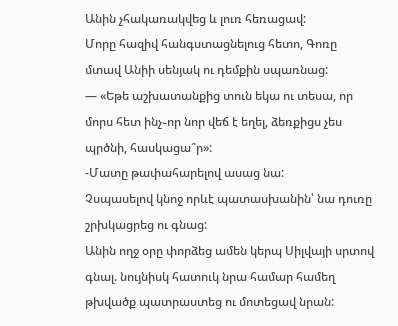Անին չհակառակվեց և լուռ հեռացավ:
Մորը հազիվ հանգստացնելուց հետո, Գոռը մտավ Անիի սենյակ ու դեմքին սպառնաց:
— «Եթե աշխատանքից տուն եկա ու տեսա, որ մորս հետ ինչ֊որ նոր վեճ է եղել, ձեռքիցս չես պրծնի, հասկացա՞ր»:
-Մատը թափահարելով ասաց նա:
Չսպասելով կնոջ որևէ պատասխանին՝ նա դուռը շրխկացրեց ու գնաց:
Անին ողջ օրը փորձեց ամեն կերպ Սիլվայի սրտով գնալ. նույնիսկ հատուկ նրա համար համեղ թխվածք պատրաստեց ու մոտեցավ նրան: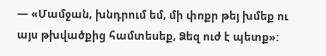— «Մամջան, խնդրում եմ, մի փոքր թեյ խմեք ու այս թխվածքից համտեսեք, Ձեզ ուժ է պետք»: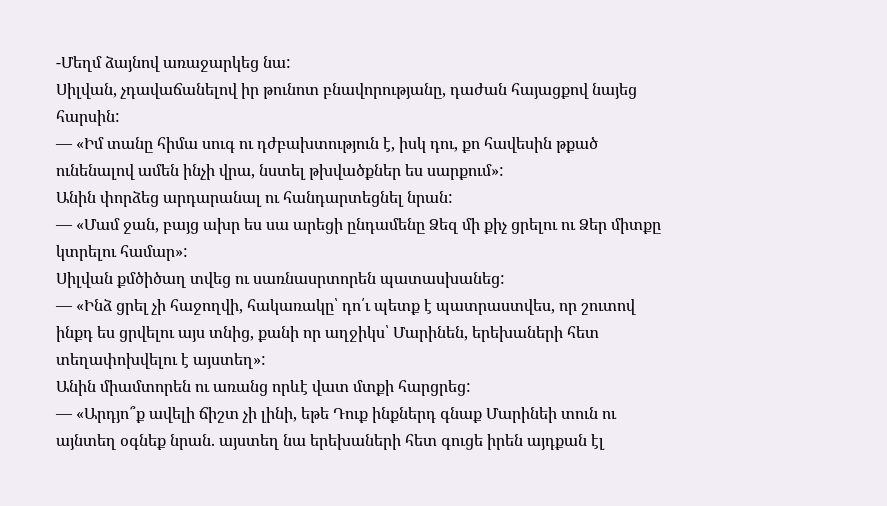-Մեղմ ձայնով առաջարկեց նա:
Սիլվան, չդավաճանելով իր թունոտ բնավորությանը, դաժան հայացքով նայեց հարսին:
— «Իմ տանը հիմա սուգ ու դժբախտություն է, իսկ դու, քո հավեսին թքած ունենալով ամեն ինչի վրա, նստել թխվածքներ ես սարքում»:
Անին փորձեց արդարանալ ու հանդարտեցնել նրան:
— «Մամ ջան, բայց ախր ես սա արեցի ընդամենը Ձեզ մի քիչ ցրելու ու Ձեր միտքը կտրելու համար»:
Սիլվան քմծիծաղ տվեց ու սառնասրտորեն պատասխանեց:
— «Ինձ ցրել չի հաջողվի, հակառակը՝ դո՛ւ պետք է պատրաստվես, որ շուտով ինքդ ես ցրվելու այս տնից, քանի որ աղջիկս՝ Մարինեն, երեխաների հետ տեղափոխվելու է այստեղ»:
Անին միամտորեն ու առանց որևէ վատ մտքի հարցրեց:
— «Արդյո՞ք ավելի ճիշտ չի լինի, եթե Դուք ինքներդ գնաք Մարինեի տուն ու այնտեղ օգնեք նրան. այստեղ նա երեխաների հետ գուցե իրեն այդքան էլ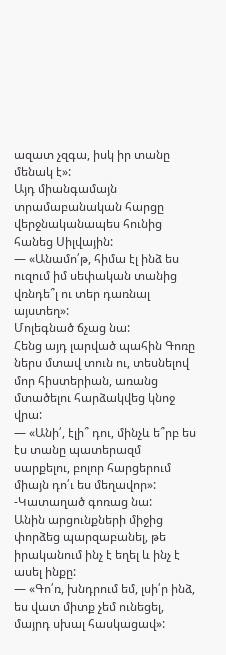ազատ չզգա, իսկ իր տանը մենակ է»:
Այդ միանգամայն տրամաբանական հարցը վերջնականապես հունից հանեց Սիլվային:
— «Անամո՛թ, հիմա էլ ինձ ես ուզում իմ սեփական տանից վռնդե՞լ ու տեր դառնալ այստեղ»:
Մոլեգնած ճչաց նա:
Հենց այդ լարված պահին Գոռը ներս մտավ տուն ու, տեսնելով մոր հիստերիան, առանց մտածելու հարձակվեց կնոջ վրա:
— «Անի՛, էլի՞ դու, մինչև ե՞րբ ես էս տանը պատերազմ սարքելու, բոլոր հարցերում միայն դո՛ւ ես մեղավոր»:
-Կատաղած գոռաց նա:
Անին արցունքների միջից փորձեց պարզաբանել, թե իրականում ինչ է եղել և ինչ է ասել ինքը:
— «Գո՛ռ, խնդրում եմ, լսի՛ր ինձ, ես վատ միտք չեմ ունեցել, մայրդ սխալ հասկացավ»: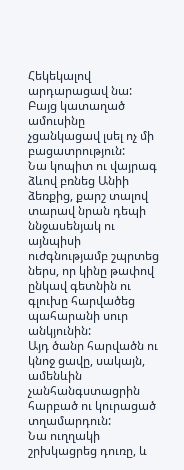Հեկեկալով արդարացավ նա:
Բայց կատաղած ամուսինը չցանկացավ լսել ոչ մի բացատրություն:
Նա կոպիտ ու վայրագ ձևով բռնեց Անիի ձեռքից, քարշ տալով տարավ նրան դեպի ննջասենյակ ու այնպիսի ուժգնությամբ շպրտեց ներս, որ կինը թափով ընկավ գետնին ու գլուխը հարվածեց պահարանի սուր անկյունին:
Այդ ծանր հարվածն ու կնոջ ցավը, սակայն, ամենևին չանհանգստացրին հարբած ու կուրացած տղամարդուն:
Նա ուղղակի շրխկացրեց դուռը, և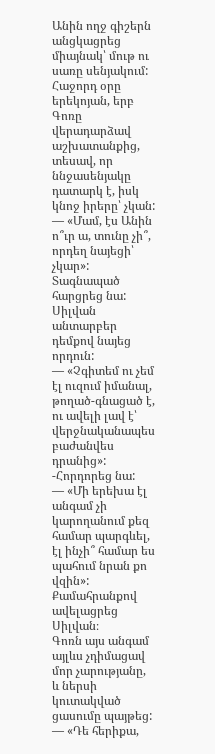Անին ողջ գիշերն անցկացրեց միայնակ՝ մութ ու սառը սենյակում:
Հաջորդ օրը երեկոյան, երբ Գոռը վերադարձավ աշխատանքից, տեսավ, որ ննջասենյակը դատարկ է, իսկ կնոջ իրերը՝ չկան:
— «Մամ, էս Անին ո՞ւր ա, տունը չի՞, որդեղ նայեցի՝ չկար»:
Տագնապած հարցրեց նա:
Սիլվան անտարբեր դեմքով նայեց որդուն:
— «Չգիտեմ ու չեմ էլ ուզում իմանալ, թողած-գնացած է, ու ավելի լավ է՝ վերջնականապես բաժանվես դրանից»:
-Հորդորեց նա:
— «Մի երեխա էլ անգամ չի կարողանում քեզ համար պարգևել, էլ ինչի՞ համար ես պահում նրան քո վզին»:
Քամահրանքով ավելացրեց Սիլվան։
Գոռն այս անգամ այլևս չդիմացավ մոր չարությանը, և ներսի կուտակված ցասումը պայթեց:
— «Դե հերիքա,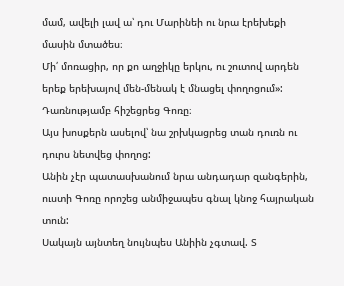մամ, ավելի լավ ա՝ դու Մարինեի ու նրա էրեխեքի մասին մտածես։
Մի՛ մոռացիր, որ քո աղջիկը երկու, ու շուտով արդեն երեք երեխայով մեն-մենակ է մնացել փողոցում»:
Դառնությամբ հիշեցրեց Գոռը։
Այս խոսքերն ասելով՝ նա շրխկացրեց տան դուռն ու դուրս նետվեց փողոց:
Անին չէր պատասխանում նրա անդադար զանգերին, ուստի Գոռը որոշեց անմիջապես գնալ կնոջ հայրական տուն:
Սակայն այնտեղ նույնպես Անիին չգտավ. Տ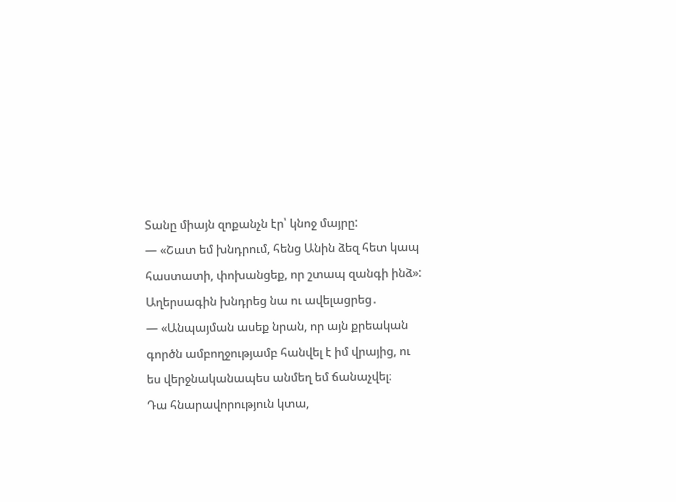Տանը միայն զոքանչն էր՝ կնոջ մայրը:
— «Շատ եմ խնդրում, հենց Անին ձեզ հետ կապ հաստատի, փոխանցեք, որ շտապ զանգի ինձ»:
Աղերսագին խնդրեց նա ու ավելացրեց․
— «Անպայման ասեք նրան, որ այն քրեական գործն ամբողջությամբ հանվել է իմ վրայից, ու ես վերջնականապես անմեղ եմ ճանաչվել։
Դա հնարավորություն կտա,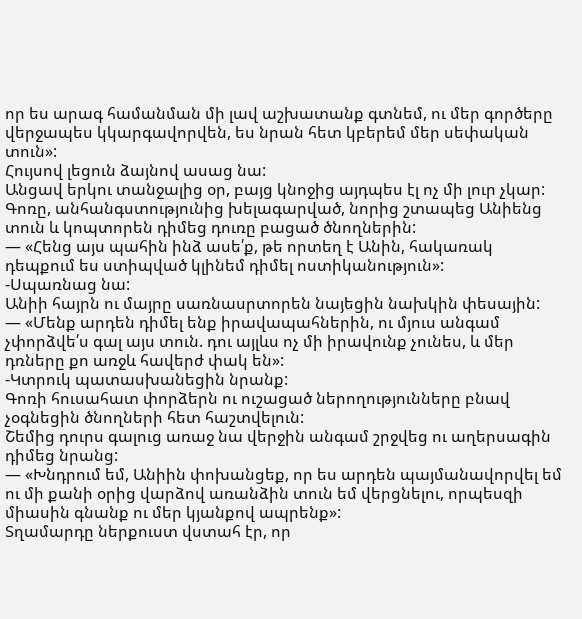որ ես արագ համանման մի լավ աշխատանք գտնեմ, ու մեր գործերը վերջապես կկարգավորվեն, ես նրան հետ կբերեմ մեր սեփական տուն»:
Հույսով լեցուն ձայնով ասաց նա:
Անցավ երկու տանջալից օր, բայց կնոջից այդպես էլ ոչ մի լուր չկար:
Գոռը, անհանգստությունից խելագարված, նորից շտապեց Անիենց տուն և կոպտորեն դիմեց դուռը բացած ծնողներին:
— «Հենց այս պահին ինձ ասե՛ք, թե որտեղ է Անին, հակառակ դեպքում ես ստիպված կլինեմ դիմել ոստիկանություն»:
-Սպառնաց նա:
Անիի հայրն ու մայրը սառնասրտորեն նայեցին նախկին փեսային:
— «Մենք արդեն դիմել ենք իրավապահներին, ու մյուս անգամ չփորձվե՛ս գալ այս տուն. դու այլևս ոչ մի իրավունք չունես, և մեր դռները քո առջև հավերժ փակ են»:
-Կտրուկ պատասխանեցին նրանք:
Գոռի հուսահատ փորձերն ու ուշացած ներողությունները բնավ չօգնեցին ծնողների հետ հաշտվելուն:
Շեմից դուրս գալուց առաջ նա վերջին անգամ շրջվեց ու աղերսագին դիմեց նրանց:
— «Խնդրում եմ, Անիին փոխանցեք, որ ես արդեն պայմանավորվել եմ ու մի քանի օրից վարձով առանձին տուն եմ վերցնելու, որպեսզի միասին գնանք ու մեր կյանքով ապրենք»:
Տղամարդը ներքուստ վստահ էր, որ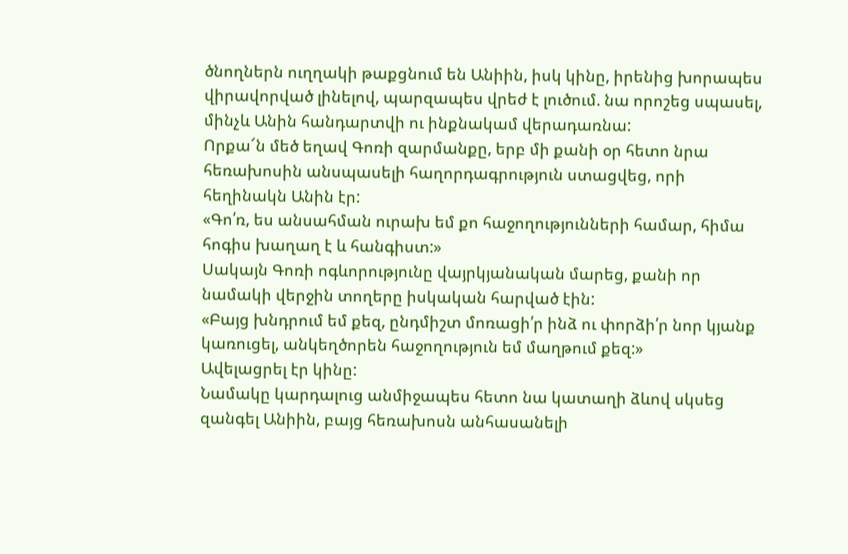ծնողներն ուղղակի թաքցնում են Անիին, իսկ կինը, իրենից խորապես վիրավորված լինելով, պարզապես վրեժ է լուծում. նա որոշեց սպասել, մինչև Անին հանդարտվի ու ինքնակամ վերադառնա:
Որքա՜ն մեծ եղավ Գոռի զարմանքը, երբ մի քանի օր հետո նրա հեռախոսին անսպասելի հաղորդագրություն ստացվեց, որի հեղինակն Անին էր:
«Գո՛ռ, ես անսահման ուրախ եմ քո հաջողությունների համար, հիմա հոգիս խաղաղ է և հանգիստ:»
Սակայն Գոռի ոգևորությունը վայրկյանական մարեց, քանի որ նամակի վերջին տողերը իսկական հարված էին:
«Բայց խնդրում եմ քեզ, ընդմիշտ մոռացի՛ր ինձ ու փորձի՛ր նոր կյանք կառուցել, անկեղծորեն հաջողություն եմ մաղթում քեզ:»
Ավելացրել էր կինը:
Նամակը կարդալուց անմիջապես հետո նա կատաղի ձևով սկսեց զանգել Անիին, բայց հեռախոսն անհասանելի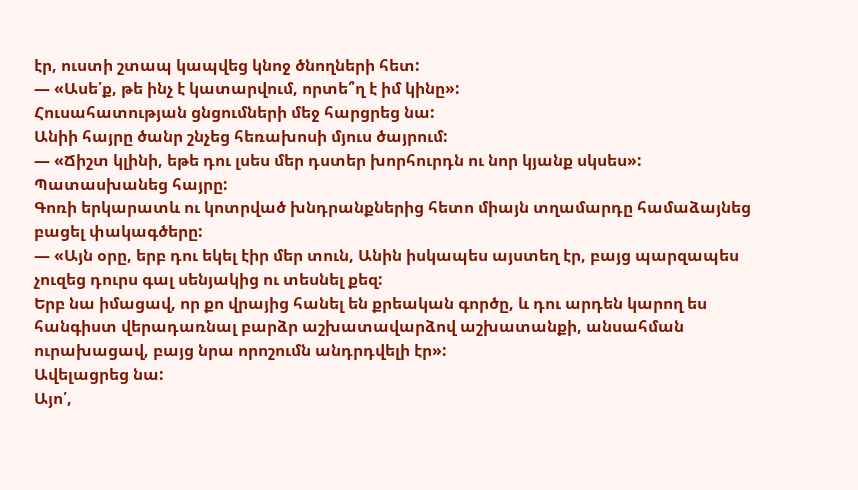էր, ուստի շտապ կապվեց կնոջ ծնողների հետ:
— «Ասե՛ք, թե ինչ է կատարվում, որտե՞ղ է իմ կինը»:
Հուսահատության ցնցումների մեջ հարցրեց նա:
Անիի հայրը ծանր շնչեց հեռախոսի մյուս ծայրում:
— «Ճիշտ կլինի, եթե դու լսես մեր դստեր խորհուրդն ու նոր կյանք սկսես»:
Պատասխանեց հայրը:
Գոռի երկարատև ու կոտրված խնդրանքներից հետո միայն տղամարդը համաձայնեց բացել փակագծերը:
— «Այն օրը, երբ դու եկել էիր մեր տուն, Անին իսկապես այստեղ էր, բայց պարզապես չուզեց դուրս գալ սենյակից ու տեսնել քեզ:
Երբ նա իմացավ, որ քո վրայից հանել են քրեական գործը, և դու արդեն կարող ես հանգիստ վերադառնալ բարձր աշխատավարձով աշխատանքի, անսահման ուրախացավ, բայց նրա որոշումն անդրդվելի էր»:
Ավելացրեց նա:
Այո՛,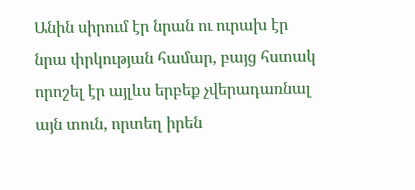Անին սիրում էր նրան ու ուրախ էր նրա փրկության համար, բայց հստակ որոշել էր այլևս երբեք չվերադառնալ այն տուն, որտեղ իրեն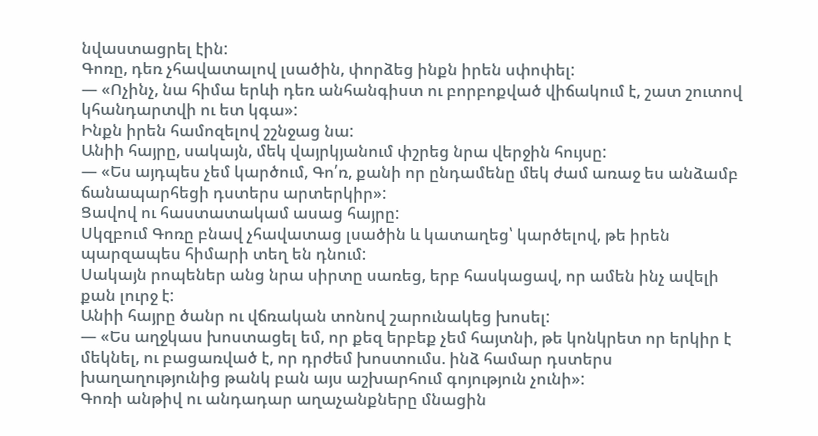նվաստացրել էին:
Գոռը, դեռ չհավատալով լսածին, փորձեց ինքն իրեն սփոփել:
— «Ոչինչ, նա հիմա երևի դեռ անհանգիստ ու բորբոքված վիճակում է, շատ շուտով կհանդարտվի ու ետ կգա»:
Ինքն իրեն համոզելով շշնջաց նա:
Անիի հայրը, սակայն, մեկ վայրկյանում փշրեց նրա վերջին հույսը:
— «Ես այդպես չեմ կարծում, Գո՛ռ, քանի որ ընդամենը մեկ ժամ առաջ ես անձամբ ճանապարհեցի դստերս արտերկիր»:
Ցավով ու հաստատակամ ասաց հայրը:
Սկզբում Գոռը բնավ չհավատաց լսածին և կատաղեց՝ կարծելով, թե իրեն պարզապես հիմարի տեղ են դնում:
Սակայն րոպեներ անց նրա սիրտը սառեց, երբ հասկացավ, որ ամեն ինչ ավելի քան լուրջ է:
Անիի հայրը ծանր ու վճռական տոնով շարունակեց խոսել:
— «Ես աղջկաս խոստացել եմ, որ քեզ երբեք չեմ հայտնի, թե կոնկրետ որ երկիր է մեկնել, ու բացառված է, որ դրժեմ խոստումս. ինձ համար դստերս խաղաղությունից թանկ բան այս աշխարհում գոյություն չունի»:
Գոռի անթիվ ու անդադար աղաչանքները մնացին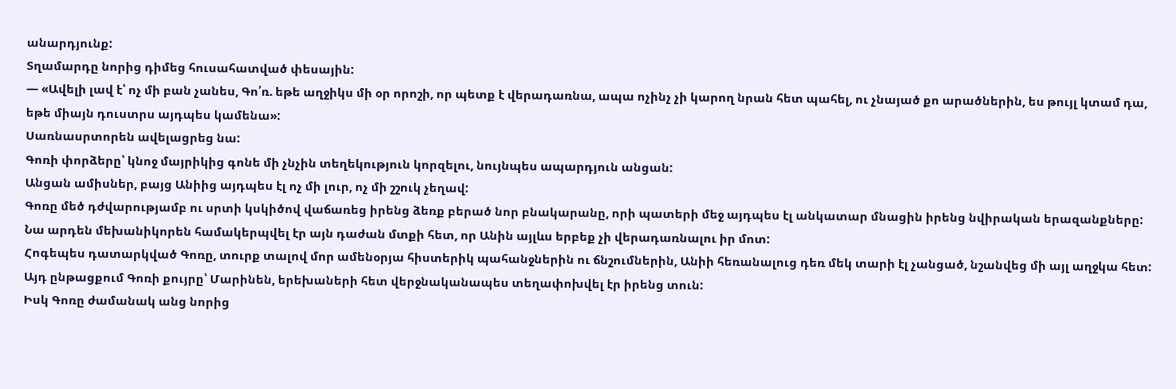անարդյունք:
Տղամարդը նորից դիմեց հուսահատված փեսային:
— «Ավելի լավ է՝ ոչ մի բան չանես, Գո՛ռ. եթե աղջիկս մի օր որոշի, որ պետք է վերադառնա, ապա ոչինչ չի կարող նրան հետ պահել, ու չնայած քո արածներին, ես թույլ կտամ դա, եթե միայն դուստրս այդպես կամենա»:
Սառնասրտորեն ավելացրեց նա:
Գոռի փորձերը՝ կնոջ մայրիկից գոնե մի չնչին տեղեկություն կորզելու, նույնպես ապարդյուն անցան:
Անցան ամիսներ, բայց Անիից այդպես էլ ոչ մի լուր, ոչ մի շշուկ չեղավ:
Գոռը մեծ դժվարությամբ ու սրտի կսկիծով վաճառեց իրենց ձեռք բերած նոր բնակարանը, որի պատերի մեջ այդպես էլ անկատար մնացին իրենց նվիրական երազանքները:
Նա արդեն մեխանիկորեն համակերպվել էր այն դաժան մտքի հետ, որ Անին այլևս երբեք չի վերադառնալու իր մոտ:
Հոգեպես դատարկված Գոռը, տուրք տալով մոր ամենօրյա հիստերիկ պահանջներին ու ճնշումներին, Անիի հեռանալուց դեռ մեկ տարի էլ չանցած, նշանվեց մի այլ աղջկա հետ:
Այդ ընթացքում Գոռի քույրը՝ Մարինեն, երեխաների հետ վերջնականապես տեղափոխվել էր իրենց տուն:
Իսկ Գոռը ժամանակ անց նորից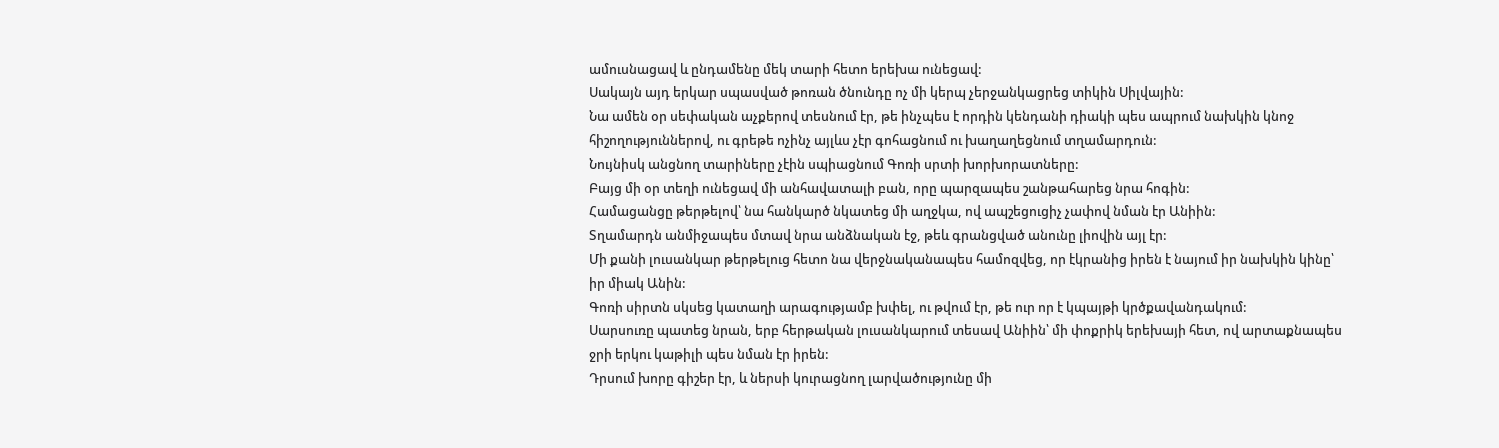ամուսնացավ և ընդամենը մեկ տարի հետո երեխա ունեցավ:
Սակայն այդ երկար սպասված թոռան ծնունդը ոչ մի կերպ չերջանկացրեց տիկին Սիլվային:
Նա ամեն օր սեփական աչքերով տեսնում էր, թե ինչպես է որդին կենդանի դիակի պես ապրում նախկին կնոջ հիշողություններով, ու գրեթե ոչինչ այլևս չէր գոհացնում ու խաղաղեցնում տղամարդուն:
Նույնիսկ անցնող տարիները չէին սպիացնում Գոռի սրտի խորխորատները:
Բայց մի օր տեղի ունեցավ մի անհավատալի բան, որը պարզապես շանթահարեց նրա հոգին:
Համացանցը թերթելով՝ նա հանկարծ նկատեց մի աղջկա, ով ապշեցուցիչ չափով նման էր Անիին:
Տղամարդն անմիջապես մտավ նրա անձնական էջ, թեև գրանցված անունը լիովին այլ էր:
Մի քանի լուսանկար թերթելուց հետո նա վերջնականապես համոզվեց, որ էկրանից իրեն է նայում իր նախկին կինը՝ իր միակ Անին:
Գոռի սիրտն սկսեց կատաղի արագությամբ խփել, ու թվում էր, թե ուր որ է կպայթի կրծքավանդակում:
Սարսուռը պատեց նրան, երբ հերթական լուսանկարում տեսավ Անիին՝ մի փոքրիկ երեխայի հետ, ով արտաքնապես ջրի երկու կաթիլի պես նման էր իրեն:
Դրսում խորը գիշեր էր, և ներսի կուրացնող լարվածությունը մի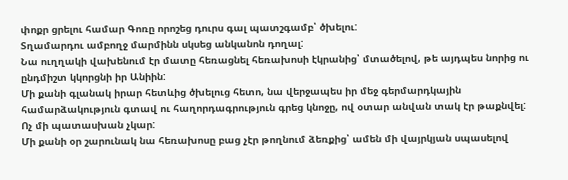փոքր ցրելու համար Գոռը որոշեց դուրս գալ պատշգամբ՝ ծխելու:
Տղամարդու ամբողջ մարմինն սկսեց անկանոն դողալ:
Նա ուղղակի վախենում էր մատը հեռացնել հեռախոսի էկրանից՝ մտածելով, թե այդպես նորից ու ընդմիշտ կկորցնի իր Անիին:
Մի քանի գլանակ իրար հետևից ծխելուց հետո, նա վերջապես իր մեջ գերմարդկային համարձակություն գտավ ու հաղորդագրություն գրեց կնոջը, ով օտար անվան տակ էր թաքնվել:
Ոչ մի պատասխան չկար:
Մի քանի օր շարունակ նա հեռախոսը բաց չէր թողնում ձեռքից՝ ամեն մի վայրկյան սպասելով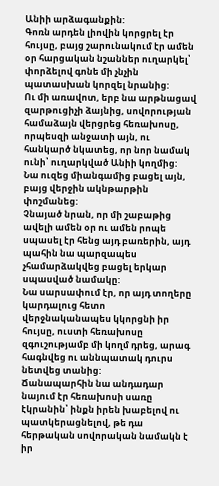Անիի արձագանքին:
Գոռն արդեն լիովին կորցրել էր հույսը, բայց շարունակում էր ամեն օր հարցական նշաններ ուղարկել՝ փորձելով գոնե մի չնչին պատասխան կորզել նրանից:
Ու մի առավոտ, երբ նա արթնացավ զարթուցիչի ձայնից, սովորության համաձայն վերցրեց հեռախոսը, որպեսզի անջատի այն, ու հանկարծ նկատեց, որ նոր նամակ ունի՝ ուղարկված Անիի կողմից:
Նա ուզեց միանգամից բացել այն, բայց վերջին ակնթարթին փոշմանեց:
Չնայած նրան, որ մի շաբաթից ավելի ամեն օր ու ամեն րոպե սպասել էր հենց այդ բառերին, այդ պահին նա պարզապես չհամարձակվեց բացել երկար սպասված նամակը:
Նա սարսափում էր, որ այդ տողերը կարդալուց հետո վերջնականապես կկորցնի իր հույսը, ուստի հեռախոսը զգուշությամբ մի կողմ դրեց, արագ հագնվեց ու աննպատակ դուրս նետվեց տանից:
Ճանապարհին նա անդադար նայում էր հեռախոսի սառը էկրանին՝ ինքն իրեն խաբելով ու պատկերացնելով, թե դա հերթական սովորական նամակն է իր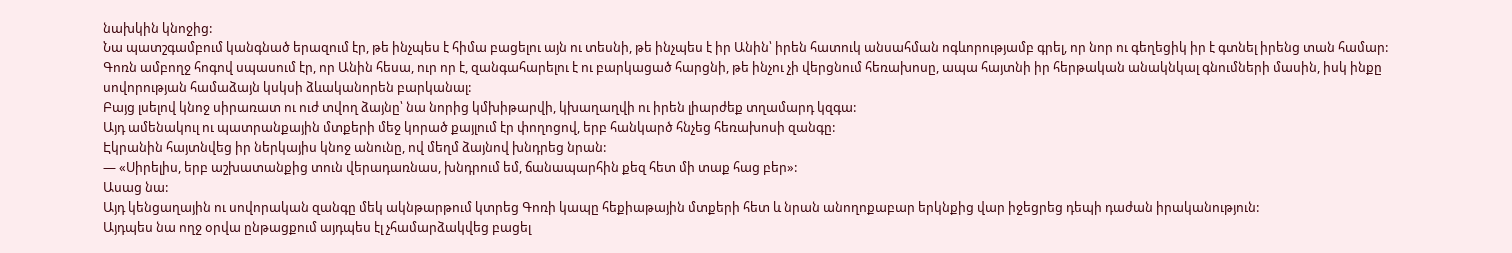նախկին կնոջից:
Նա պատշգամբում կանգնած երազում էր, թե ինչպես է հիմա բացելու այն ու տեսնի, թե ինչպես է իր Անին՝ իրեն հատուկ անսահման ոգևորությամբ գրել, որ նոր ու գեղեցիկ իր է գտնել իրենց տան համար:
Գոռն ամբողջ հոգով սպասում էր, որ Անին հեսա, ուր որ է, զանգահարելու է ու բարկացած հարցնի, թե ինչու չի վերցնում հեռախոսը, ապա հայտնի իր հերթական անակնկալ գնումների մասին, իսկ ինքը սովորության համաձայն կսկսի ձևականորեն բարկանալ:
Բայց լսելով կնոջ սիրառատ ու ուժ տվող ձայնը՝ նա նորից կմխիթարվի, կխաղաղվի ու իրեն լիարժեք տղամարդ կզգա:
Այդ ամենակուլ ու պատրանքային մտքերի մեջ կորած քայլում էր փողոցով, երբ հանկարծ հնչեց հեռախոսի զանգը:
Էկրանին հայտնվեց իր ներկայիս կնոջ անունը, ով մեղմ ձայնով խնդրեց նրան:
— «Սիրելիս, երբ աշխատանքից տուն վերադառնաս, խնդրում եմ, ճանապարհին քեզ հետ մի տաք հաց բեր»:
Ասաց նա:
Այդ կենցաղային ու սովորական զանգը մեկ ակնթարթում կտրեց Գոռի կապը հեքիաթային մտքերի հետ և նրան անողոքաբար երկնքից վար իջեցրեց դեպի դաժան իրականություն:
Այդպես նա ողջ օրվա ընթացքում այդպես էլ չհամարձակվեց բացել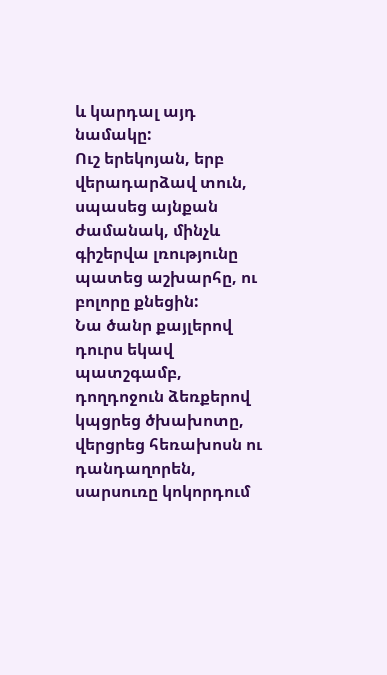և կարդալ այդ նամակը:
Ուշ երեկոյան, երբ վերադարձավ տուն, սպասեց այնքան ժամանակ, մինչև գիշերվա լռությունը պատեց աշխարհը, ու բոլորը քնեցին:
Նա ծանր քայլերով դուրս եկավ պատշգամբ, դողդոջուն ձեռքերով կպցրեց ծխախոտը, վերցրեց հեռախոսն ու դանդաղորեն, սարսուռը կոկորդում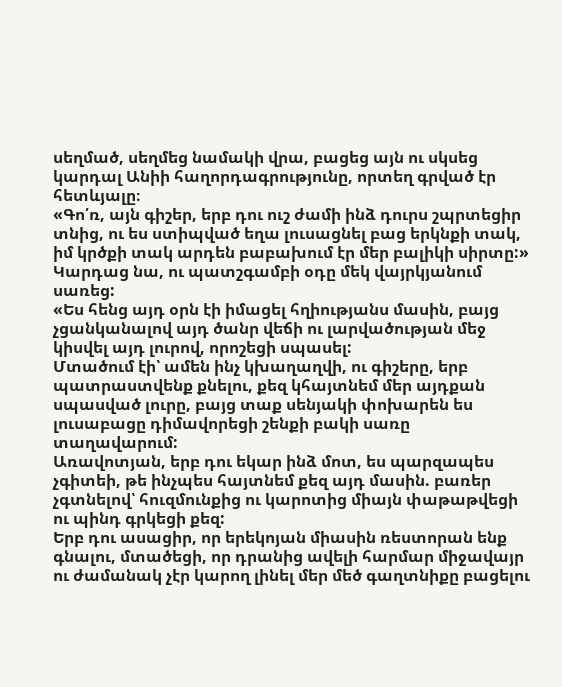սեղմած, սեղմեց նամակի վրա, բացեց այն ու սկսեց կարդալ Անիի հաղորդագրությունը, որտեղ գրված էր հետևյալը։
«Գո՛ռ, այն գիշեր, երբ դու ուշ ժամի ինձ դուրս շպրտեցիր տնից, ու ես ստիպված եղա լուսացնել բաց երկնքի տակ, իմ կրծքի տակ արդեն բաբախում էր մեր բալիկի սիրտը:»
Կարդաց նա, ու պատշգամբի օդը մեկ վայրկյանում սառեց:
«Ես հենց այդ օրն էի իմացել հղիությանս մասին, բայց չցանկանալով այդ ծանր վեճի ու լարվածության մեջ կիսվել այդ լուրով, որոշեցի սպասել:
Մտածում էի՝ ամեն ինչ կխաղաղվի, ու գիշերը, երբ պատրաստվենք քնելու, քեզ կհայտնեմ մեր այդքան սպասված լուրը, բայց տաք սենյակի փոխարեն ես լուսաբացը դիմավորեցի շենքի բակի սառը տաղավարում:
Առավոտյան, երբ դու եկար ինձ մոտ, ես պարզապես չգիտեի, թե ինչպես հայտնեմ քեզ այդ մասին. բառեր չգտնելով՝ հուզմունքից ու կարոտից միայն փաթաթվեցի ու պինդ գրկեցի քեզ:
Երբ դու ասացիր, որ երեկոյան միասին ռեստորան ենք գնալու, մտածեցի, որ դրանից ավելի հարմար միջավայր ու ժամանակ չէր կարող լինել մեր մեծ գաղտնիքը բացելու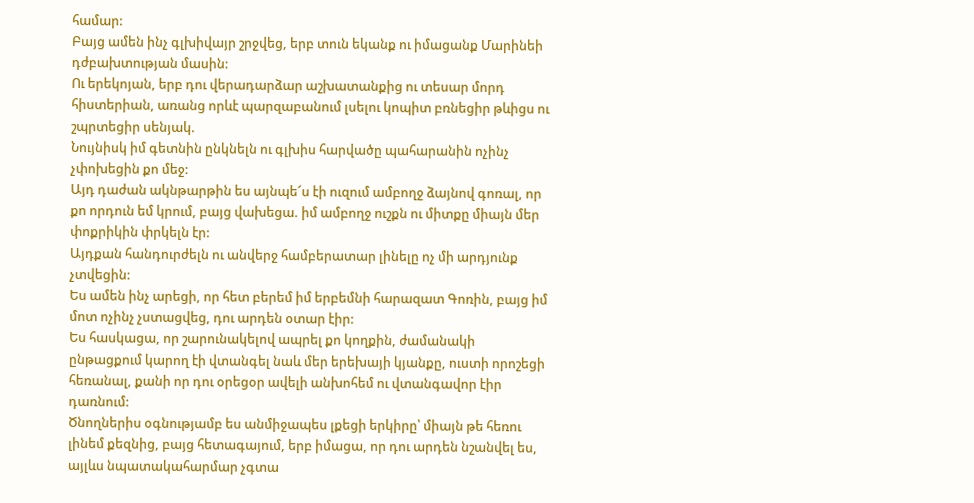համար:
Բայց ամեն ինչ գլխիվայր շրջվեց, երբ տուն եկանք ու իմացանք Մարինեի դժբախտության մասին:
Ու երեկոյան, երբ դու վերադարձար աշխատանքից ու տեսար մորդ հիստերիան, առանց որևէ պարզաբանում լսելու կոպիտ բռնեցիր թևիցս ու շպրտեցիր սենյակ.
Նույնիսկ իմ գետնին ընկնելն ու գլխիս հարվածը պահարանին ոչինչ չփոխեցին քո մեջ:
Այդ դաժան ակնթարթին ես այնպե՜ս էի ուզում ամբողջ ձայնով գոռալ, որ քո որդուն եմ կրում, բայց վախեցա. իմ ամբողջ ուշքն ու միտքը միայն մեր փոքրիկին փրկելն էր:
Այդքան հանդուրժելն ու անվերջ համբերատար լինելը ոչ մի արդյունք չտվեցին:
Ես ամեն ինչ արեցի, որ հետ բերեմ իմ երբեմնի հարազատ Գոռին, բայց իմ մոտ ոչինչ չստացվեց, դու արդեն օտար էիր:
Ես հասկացա, որ շարունակելով ապրել քո կողքին, ժամանակի ընթացքում կարող էի վտանգել նաև մեր երեխայի կյանքը, ուստի որոշեցի հեռանալ, քանի որ դու օրեցօր ավելի անխոհեմ ու վտանգավոր էիր դառնում:
Ծնողներիս օգնությամբ ես անմիջապես լքեցի երկիրը՝ միայն թե հեռու լինեմ քեզնից, բայց հետագայում, երբ իմացա, որ դու արդեն նշանվել ես, այլևս նպատակահարմար չգտա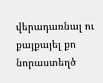վերադառնալ ու քայքայել քո նորաստեղծ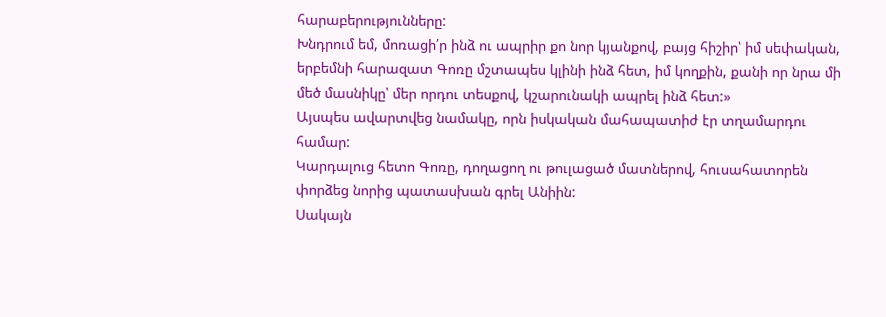հարաբերությունները:
Խնդրում եմ, մոռացի՛ր ինձ ու ապրիր քո նոր կյանքով, բայց հիշիր՝ իմ սեփական, երբեմնի հարազատ Գոռը մշտապես կլինի ինձ հետ, իմ կողքին, քանի որ նրա մի մեծ մասնիկը՝ մեր որդու տեսքով, կշարունակի ապրել ինձ հետ:»
Այսպես ավարտվեց նամակը, որն իսկական մահապատիժ էր տղամարդու համար:
Կարդալուց հետո Գոռը, դողացող ու թուլացած մատներով, հուսահատորեն փորձեց նորից պատասխան գրել Անիին:
Սակայն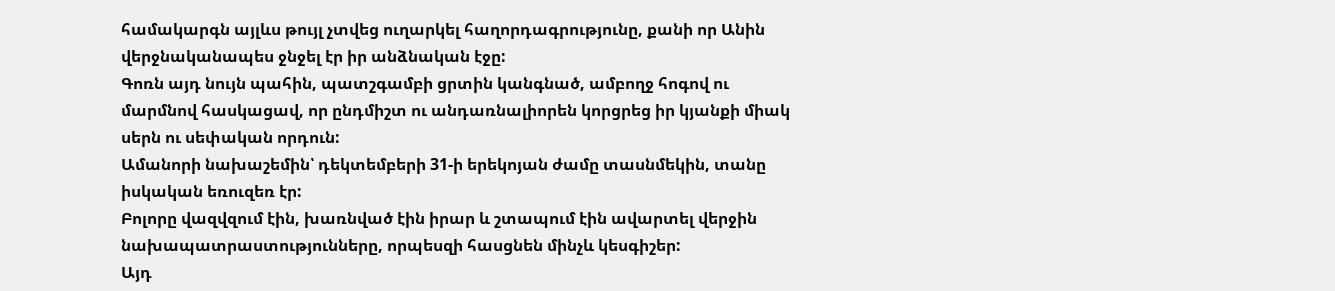համակարգն այլևս թույլ չտվեց ուղարկել հաղորդագրությունը, քանի որ Անին վերջնականապես ջնջել էր իր անձնական էջը:
Գոռն այդ նույն պահին, պատշգամբի ցրտին կանգնած, ամբողջ հոգով ու մարմնով հասկացավ, որ ընդմիշտ ու անդառնալիորեն կորցրեց իր կյանքի միակ սերն ու սեփական որդուն:
Ամանորի նախաշեմին՝ դեկտեմբերի 31-ի երեկոյան ժամը տասնմեկին, տանը իսկական եռուզեռ էր:
Բոլորը վազվզում էին, խառնված էին իրար և շտապում էին ավարտել վերջին նախապատրաստությունները, որպեսզի հասցնեն մինչև կեսգիշեր:
Այդ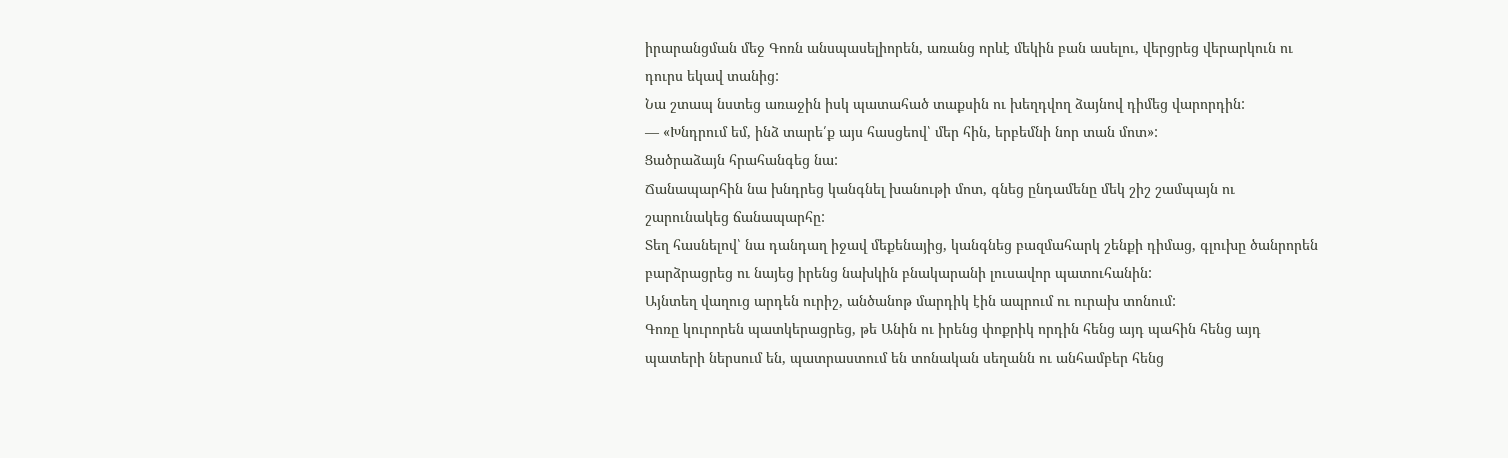իրարանցման մեջ Գոռն անսպասելիորեն, առանց որևէ մեկին բան ասելու, վերցրեց վերարկուն ու դուրս եկավ տանից:
Նա շտապ նստեց առաջին իսկ պատահած տաքսին ու խեղդվող ձայնով դիմեց վարորդին:
— «Խնդրում եմ, ինձ տարե՛ք այս հասցեով՝ մեր հին, երբեմնի նոր տան մոտ»:
Ցածրաձայն հրահանգեց նա:
Ճանապարհին նա խնդրեց կանգնել խանութի մոտ, գնեց ընդամենը մեկ շիշ շամպայն ու շարունակեց ճանապարհը:
Տեղ հասնելով՝ նա դանդաղ իջավ մեքենայից, կանգնեց բազմահարկ շենքի դիմաց, գլուխը ծանրորեն բարձրացրեց ու նայեց իրենց նախկին բնակարանի լուսավոր պատուհանին:
Այնտեղ վաղուց արդեն ուրիշ, անծանոթ մարդիկ էին ապրում ու ուրախ տոնում:
Գոռը կուրորեն պատկերացրեց, թե Անին ու իրենց փոքրիկ որդին հենց այդ պահին հենց այդ պատերի ներսում են, պատրաստում են տոնական սեղանն ու անհամբեր հենց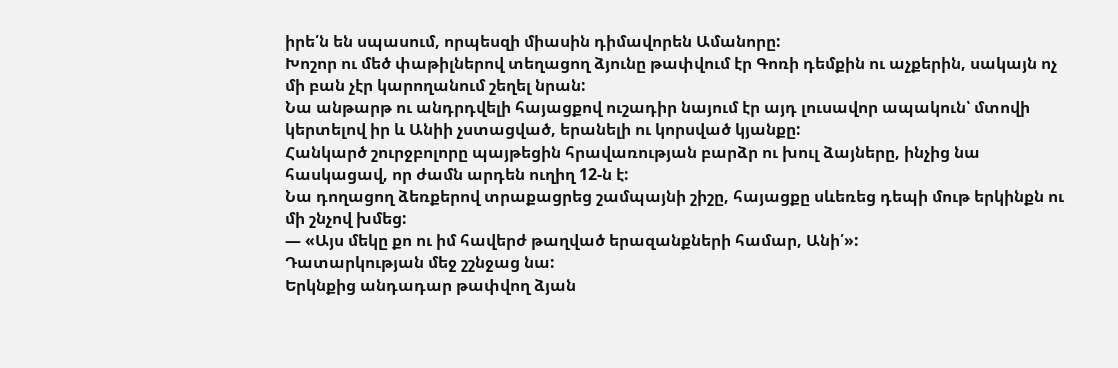իրե՛ն են սպասում, որպեսզի միասին դիմավորեն Ամանորը:
Խոշոր ու մեծ փաթիլներով տեղացող ձյունը թափվում էր Գոռի դեմքին ու աչքերին, սակայն ոչ մի բան չէր կարողանում շեղել նրան:
Նա անթարթ ու անդրդվելի հայացքով ուշադիր նայում էր այդ լուսավոր ապակուն՝ մտովի կերտելով իր և Անիի չստացված, երանելի ու կորսված կյանքը:
Հանկարծ շուրջբոլորը պայթեցին հրավառության բարձր ու խուլ ձայները, ինչից նա հասկացավ, որ ժամն արդեն ուղիղ 12-ն է:
Նա դողացող ձեռքերով տրաքացրեց շամպայնի շիշը, հայացքը սևեռեց դեպի մութ երկինքն ու մի շնչով խմեց:
— «Այս մեկը քո ու իմ հավերժ թաղված երազանքների համար, Անի՛»:
Դատարկության մեջ շշնջաց նա:
Երկնքից անդադար թափվող ձյան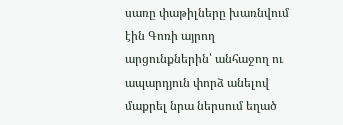սառը փաթիլները խառնվում էին Գոռի այրող արցունքներին՝ անհաջող ու ապարդյուն փորձ անելով մաքրել նրա ներսում եղած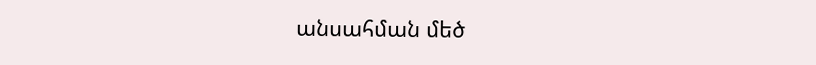անսահման մեծ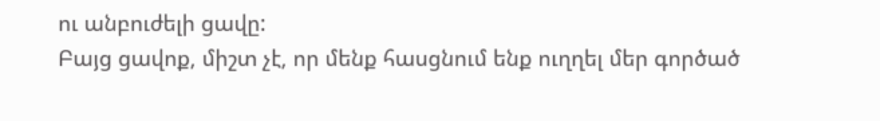ու անբուժելի ցավը:
Բայց ցավոք, միշտ չէ, որ մենք հասցնում ենք ուղղել մեր գործած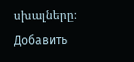սխալները։
Добавить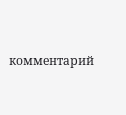комментарий